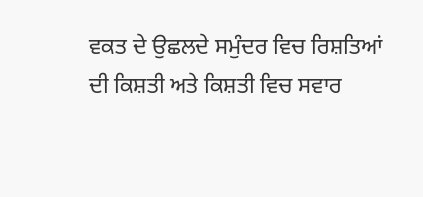ਵਕਤ ਦੇ ਉਛਲਦੇ ਸਮੁੰਦਰ ਵਿਚ ਰਿਸ਼ਤਿਆਂ ਦੀ ਕਿਸ਼ਤੀ ਅਤੇ ਕਿਸ਼ਤੀ ਵਿਚ ਸਵਾਰ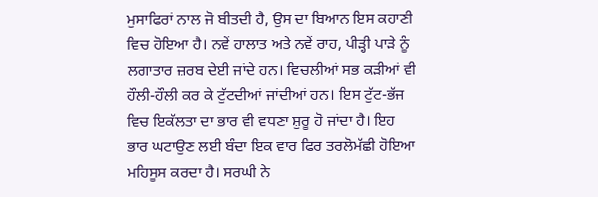ਮੁਸਾਫਿਰਾਂ ਨਾਲ ਜੋ ਬੀਤਦੀ ਹੈ, ਉਸ ਦਾ ਬਿਆਨ ਇਸ ਕਹਾਣੀ ਵਿਚ ਹੋਇਆ ਹੈ। ਨਵੇਂ ਹਾਲਾਤ ਅਤੇ ਨਵੇਂ ਰਾਹ, ਪੀੜ੍ਹੀ ਪਾੜੇ ਨੂੰ ਲਗਾਤਾਰ ਜ਼ਰਬ ਦੇਈ ਜਾਂਦੇ ਹਨ। ਵਿਚਲੀਆਂ ਸਭ ਕੜੀਆਂ ਵੀ ਹੌਲੀ-ਹੌਲੀ ਕਰ ਕੇ ਟੁੱਟਦੀਆਂ ਜਾਂਦੀਆਂ ਹਨ। ਇਸ ਟੁੱਟ-ਭੱਜ ਵਿਚ ਇਕੱਲਤਾ ਦਾ ਭਾਰ ਵੀ ਵਧਣਾ ਸ਼ੁਰੂ ਹੋ ਜਾਂਦਾ ਹੈ। ਇਹ ਭਾਰ ਘਟਾਉਣ ਲਈ ਬੰਦਾ ਇਕ ਵਾਰ ਫਿਰ ਤਰਲੋਮੱਛੀ ਹੋਇਆ ਮਹਿਸੂਸ ਕਰਦਾ ਹੈ। ਸਰਘੀ ਨੇ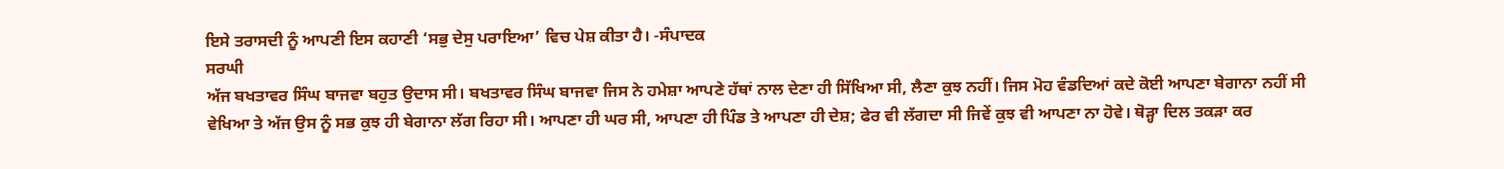ਇਸੇ ਤਰਾਸਦੀ ਨੂੰ ਆਪਣੀ ਇਸ ਕਹਾਣੀ ‘ਸਭੁ ਦੇਸੁ ਪਰਾਇਆ’ ਵਿਚ ਪੇਸ਼ ਕੀਤਾ ਹੈ। -ਸੰਪਾਦਕ
ਸਰਘੀ
ਅੱਜ ਬਖਤਾਵਰ ਸਿੰਘ ਬਾਜਵਾ ਬਹੁਤ ਉਦਾਸ ਸੀ। ਬਖਤਾਵਰ ਸਿੰਘ ਬਾਜਵਾ ਜਿਸ ਨੇ ਹਮੇਸ਼ਾ ਆਪਣੇ ਹੱਥਾਂ ਨਾਲ ਦੇਣਾ ਹੀ ਸਿੱਖਿਆ ਸੀ, ਲੈਣਾ ਕੁਝ ਨਹੀਂ। ਜਿਸ ਮੋਹ ਵੰਡਦਿਆਂ ਕਦੇ ਕੋਈ ਆਪਣਾ ਬੇਗਾਨਾ ਨਹੀਂ ਸੀ ਵੇਖਿਆ ਤੇ ਅੱਜ ਉਸ ਨੂੰ ਸਭ ਕੁਝ ਹੀ ਬੇਗਾਨਾ ਲੱਗ ਰਿਹਾ ਸੀ। ਆਪਣਾ ਹੀ ਘਰ ਸੀ, ਆਪਣਾ ਹੀ ਪਿੰਡ ਤੇ ਆਪਣਾ ਹੀ ਦੇਸ਼; ਫੇਰ ਵੀ ਲੱਗਦਾ ਸੀ ਜਿਵੇਂ ਕੁਝ ਵੀ ਆਪਣਾ ਨਾ ਹੋਵੇ। ਥੋੜ੍ਹਾ ਦਿਲ ਤਕੜਾ ਕਰ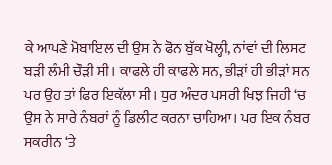ਕੇ ਆਪਣੇ ਮੋਬਾਇਲ ਦੀ ਉਸ ਨੇ ਫੋਨ ਬੁੱਕ ਖੋਲ੍ਹੀ, ਨਾਂਵਾਂ ਦੀ ਲਿਸਟ ਬੜੀ ਲੰਮੀ ਚੌੜੀ ਸੀ। ਕਾਫਲੇ ਹੀ ਕਾਫਲੇ ਸਨ, ਭੀੜਾਂ ਹੀ ਭੀੜਾਂ ਸਨ ਪਰ ਉਹ ਤਾਂ ਫਿਰ ਇਕੱਲਾ ਸੀ। ਧੁਰ ਅੰਦਰ ਪਸਰੀ ਖਿਝ ਜਿਹੀ ‘ਚ ਉਸ ਨੇ ਸਾਰੇ ਨੰਬਰਾਂ ਨੂੰ ਡਿਲੀਟ ਕਰਨਾ ਚਾਹਿਆ। ਪਰ ਇਕ ਨੰਬਰ ਸਕਰੀਨ ‘ਤੇ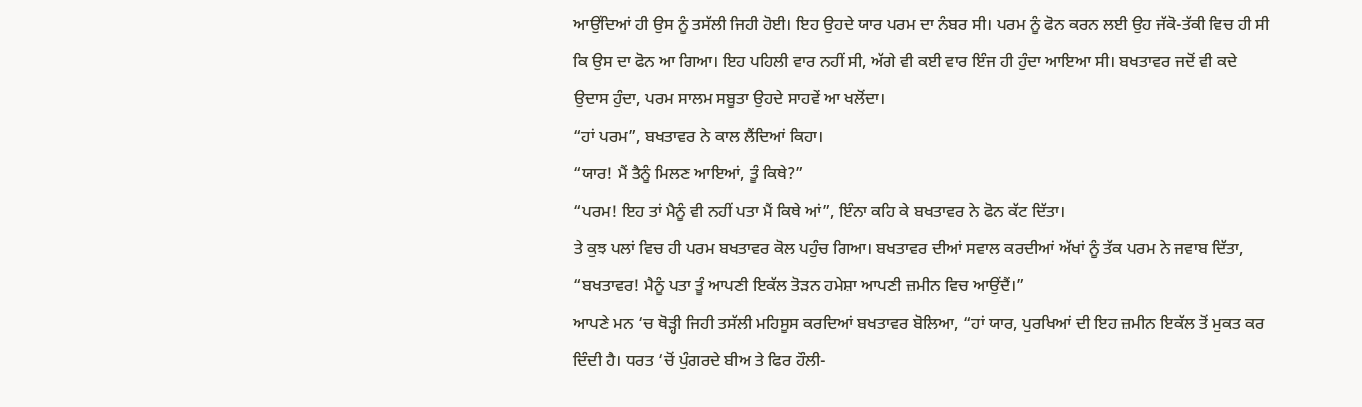ਆਉਂਦਿਆਂ ਹੀ ਉਸ ਨੂੰ ਤਸੱਲੀ ਜਿਹੀ ਹੋਈ। ਇਹ ਉਹਦੇ ਯਾਰ ਪਰਮ ਦਾ ਨੰਬਰ ਸੀ। ਪਰਮ ਨੂੰ ਫੋਨ ਕਰਨ ਲਈ ਉਹ ਜੱਕੋ-ਤੱਕੀ ਵਿਚ ਹੀ ਸੀ ਕਿ ਉਸ ਦਾ ਫੋਨ ਆ ਗਿਆ। ਇਹ ਪਹਿਲੀ ਵਾਰ ਨਹੀਂ ਸੀ, ਅੱਗੇ ਵੀ ਕਈ ਵਾਰ ਇੰਜ ਹੀ ਹੁੰਦਾ ਆਇਆ ਸੀ। ਬਖਤਾਵਰ ਜਦੋਂ ਵੀ ਕਦੇ ਉਦਾਸ ਹੁੰਦਾ, ਪਰਮ ਸਾਲਮ ਸਬੂਤਾ ਉਹਦੇ ਸਾਹਵੇਂ ਆ ਖਲੋਂਦਾ।
“ਹਾਂ ਪਰਮ”, ਬਖਤਾਵਰ ਨੇ ਕਾਲ ਲੈਂਦਿਆਂ ਕਿਹਾ।
“ਯਾਰ! ਮੈਂ ਤੈਨੂੰ ਮਿਲਣ ਆਇਆਂ, ਤੂੰ ਕਿਥੇ?”
“ਪਰਮ! ਇਹ ਤਾਂ ਮੈਨੂੰ ਵੀ ਨਹੀਂ ਪਤਾ ਮੈਂ ਕਿਥੇ ਆਂ”, ਇੰਨਾ ਕਹਿ ਕੇ ਬਖਤਾਵਰ ਨੇ ਫੋਨ ਕੱਟ ਦਿੱਤਾ।
ਤੇ ਕੁਝ ਪਲਾਂ ਵਿਚ ਹੀ ਪਰਮ ਬਖਤਾਵਰ ਕੋਲ ਪਹੁੰਚ ਗਿਆ। ਬਖਤਾਵਰ ਦੀਆਂ ਸਵਾਲ ਕਰਦੀਆਂ ਅੱਖਾਂ ਨੂੰ ਤੱਕ ਪਰਮ ਨੇ ਜਵਾਬ ਦਿੱਤਾ, “ਬਖਤਾਵਰ! ਮੈਨੂੰ ਪਤਾ ਤੂੰ ਆਪਣੀ ਇਕੱਲ ਤੋੜਨ ਹਮੇਸ਼ਾ ਆਪਣੀ ਜ਼ਮੀਨ ਵਿਚ ਆਉਂਦੈਂ।”
ਆਪਣੇ ਮਨ ‘ਚ ਥੋੜ੍ਹੀ ਜਿਹੀ ਤਸੱਲੀ ਮਹਿਸੂਸ ਕਰਦਿਆਂ ਬਖਤਾਵਰ ਬੋਲਿਆ, “ਹਾਂ ਯਾਰ, ਪੁਰਖਿਆਂ ਦੀ ਇਹ ਜ਼ਮੀਨ ਇਕੱਲ ਤੋਂ ਮੁਕਤ ਕਰ ਦਿੰਦੀ ਹੈ। ਧਰਤ ‘ਚੋਂ ਪੁੰਗਰਦੇ ਬੀਅ ਤੇ ਫਿਰ ਹੌਲੀ-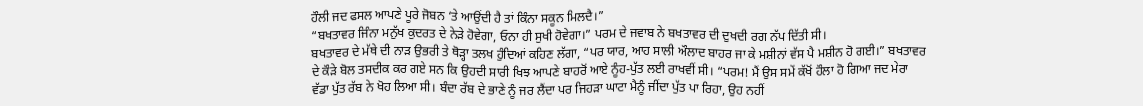ਹੌਲੀ ਜਦ ਫਸਲ ਆਪਣੇ ਪੂਰੇ ਜੋਬਨ ‘ਤੇ ਆਉਂਦੀ ਹੈ ਤਾਂ ਕਿੰਨਾ ਸਕੂਨ ਮਿਲਦੈ।”
“ਬਖਤਾਵਰ ਜਿੰਨਾ ਮਨੁੱਖ ਕੁਦਰਤ ਦੇ ਨੇੜੇ ਹੋਵੇਗਾ, ਓਨਾ ਹੀ ਸੁਖੀ ਹੋਵੇਗਾ।” ਪਰਮ ਦੇ ਜਵਾਬ ਨੇ ਬਖਤਾਵਰ ਦੀ ਦੁਖਦੀ ਰਗ ਨੱਪ ਦਿੱਤੀ ਸੀ।
ਬਖਤਾਵਰ ਦੇ ਮੱਥੇ ਦੀ ਨਾੜ ਉਭਰੀ ਤੇ ਥੋੜ੍ਹਾ ਤਲਖ ਹੁੰਦਿਆਂ ਕਹਿਣ ਲੱਗਾ, “ਪਰ ਯਾਰ, ਆਹ ਸਾਲੀ ਔਲਾਦ ਬਾਹਰ ਜਾ ਕੇ ਮਸ਼ੀਨਾਂ ਵੱਸ ਪੈ ਮਸ਼ੀਨ ਹੋ ਗਈ।” ਬਖਤਾਵਰ ਦੇ ਕੌੜੇ ਬੋਲ ਤਸਦੀਕ ਕਰ ਗਏ ਸਨ ਕਿ ਉਹਦੀ ਸਾਰੀ ਖਿਝ ਆਪਣੇ ਬਾਹਰੋਂ ਆਏ ਨੂੰਹ-ਪੁੱਤ ਲਈ ਰਾਖਵੀਂ ਸੀ। “ਪਰਮ! ਮੈਂ ਉਸ ਸਮੇਂ ਕੱਖੋਂ ਹੌਲਾ ਹੋ ਗਿਆ ਜਦ ਮੇਰਾ ਵੱਡਾ ਪੁੱਤ ਰੱਬ ਨੇ ਖੋਹ ਲਿਆ ਸੀ। ਬੰਦਾ ਰੱਬ ਦੇ ਭਾਣੇ ਨੂੰ ਜਰ ਲੈਂਦਾ ਪਰ ਜਿਹੜਾ ਘਾਟਾ ਮੈਨੂੰ ਜੀਂਦਾ ਪੁੱਤ ਪਾ ਰਿਹਾ, ਉਹ ਨਹੀਂ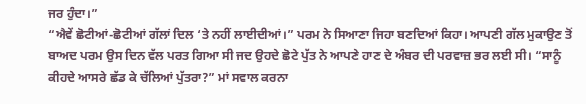ਜਰ ਹੁੰਦਾ।”
“ਐਵੇਂ ਛੋਟੀਆਂ-ਛੋਟੀਆਂ ਗੱਲਾਂ ਦਿਲ ‘ਤੇ ਨਹੀਂ ਲਾਈਦੀਆਂ।” ਪਰਮ ਨੇ ਸਿਆਣਾ ਜਿਹਾ ਬਣਦਿਆਂ ਕਿਹਾ। ਆਪਣੀ ਗੱਲ ਮੁਕਾਉਣ ਤੋਂ ਬਾਅਦ ਪਰਮ ਉਸ ਦਿਨ ਵੱਲ ਪਰਤ ਗਿਆ ਸੀ ਜਦ ਉਹਦੇ ਛੋਟੇ ਪੁੱਤ ਨੇ ਆਪਣੇ ਹਾਣ ਦੇ ਅੰਬਰ ਦੀ ਪਰਵਾਜ਼ ਭਰ ਲਈ ਸੀ। “ਸਾਨੂੰ ਕੀਹਦੇ ਆਸਰੇ ਛੱਡ ਕੇ ਚੱਲਿਆਂ ਪੁੱਤਰਾ?” ਮਾਂ ਸਵਾਲ ਕਰਨਾ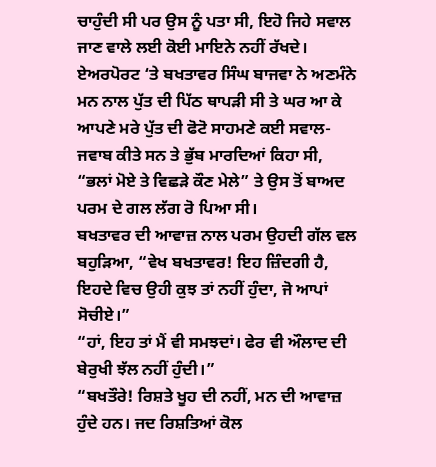ਚਾਹੁੰਦੀ ਸੀ ਪਰ ਉਸ ਨੂੰ ਪਤਾ ਸੀ, ਇਹੋ ਜਿਹੇ ਸਵਾਲ ਜਾਣ ਵਾਲੇ ਲਈ ਕੋਈ ਮਾਇਨੇ ਨਹੀਂ ਰੱਖਦੇ। ਏਅਰਪੋਰਟ ‘ਤੇ ਬਖਤਾਵਰ ਸਿੰਘ ਬਾਜਵਾ ਨੇ ਅਣਮੰਨੇ ਮਨ ਨਾਲ ਪੁੱਤ ਦੀ ਪਿੱਠ ਥਾਪੜੀ ਸੀ ਤੇ ਘਰ ਆ ਕੇ ਆਪਣੇ ਮਰੇ ਪੁੱਤ ਦੀ ਫੋਟੋ ਸਾਹਮਣੇ ਕਈ ਸਵਾਲ-ਜਵਾਬ ਕੀਤੇ ਸਨ ਤੇ ਭੁੱਬ ਮਾਰਦਿਆਂ ਕਿਹਾ ਸੀ, “ਭਲਾਂ ਮੋਏ ਤੇ ਵਿਛੜੇ ਕੌਣ ਮੇਲੇ” ਤੇ ਉਸ ਤੋਂ ਬਾਅਦ ਪਰਮ ਦੇ ਗਲ ਲੱਗ ਰੋ ਪਿਆ ਸੀ।
ਬਖਤਾਵਰ ਦੀ ਆਵਾਜ਼ ਨਾਲ ਪਰਮ ਉਹਦੀ ਗੱਲ ਵਲ ਬਹੁੜਿਆ, “ਵੇਖ ਬਖਤਾਵਰ! ਇਹ ਜ਼ਿੰਦਗੀ ਹੈ, ਇਹਦੇ ਵਿਚ ਉਹੀ ਕੁਝ ਤਾਂ ਨਹੀਂ ਹੁੰਦਾ, ਜੋ ਆਪਾਂ ਸੋਚੀਏ।”
“ਹਾਂ, ਇਹ ਤਾਂ ਮੈਂ ਵੀ ਸਮਝਦਾਂ। ਫੇਰ ਵੀ ਔਲਾਦ ਦੀ ਬੇਰੁਖੀ ਝੱਲ ਨਹੀਂ ਹੁੰਦੀ।”
“ਬਖਤੌਰੇ! ਰਿਸ਼ਤੇ ਖੂਹ ਦੀ ਨਹੀਂ, ਮਨ ਦੀ ਆਵਾਜ਼ ਹੁੰਦੇ ਹਨ। ਜਦ ਰਿਸ਼ਤਿਆਂ ਕੋਲ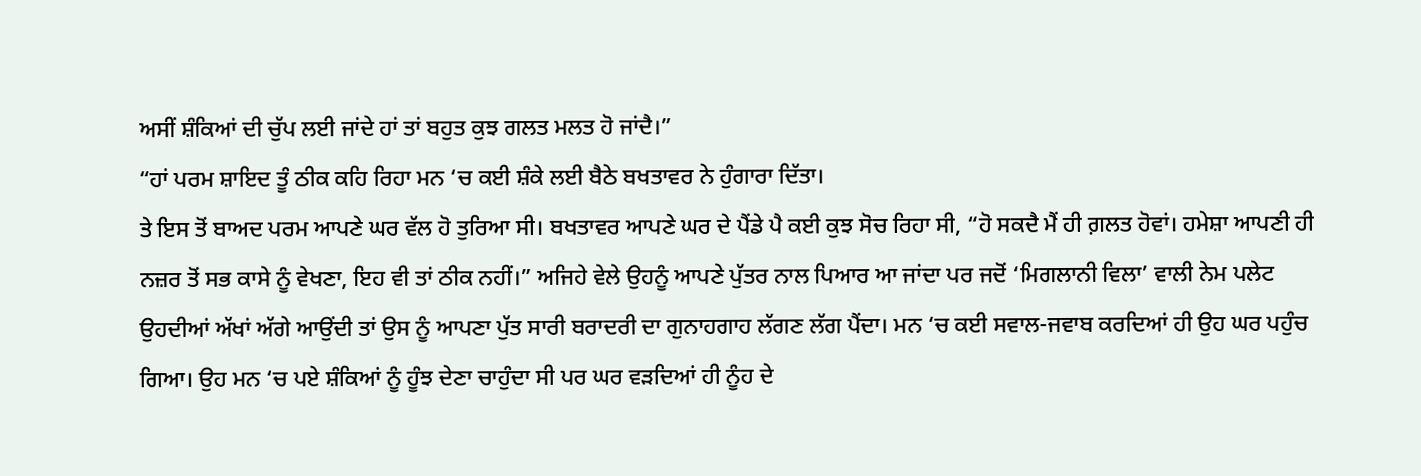ਅਸੀਂ ਸ਼ੰਕਿਆਂ ਦੀ ਚੁੱਪ ਲਈ ਜਾਂਦੇ ਹਾਂ ਤਾਂ ਬਹੁਤ ਕੁਝ ਗਲਤ ਮਲਤ ਹੋ ਜਾਂਦੈ।”
“ਹਾਂ ਪਰਮ ਸ਼ਾਇਦ ਤੂੰ ਠੀਕ ਕਹਿ ਰਿਹਾ ਮਨ ‘ਚ ਕਈ ਸ਼ੰਕੇ ਲਈ ਬੈਠੇ ਬਖਤਾਵਰ ਨੇ ਹੁੰਗਾਰਾ ਦਿੱਤਾ।
ਤੇ ਇਸ ਤੋਂ ਬਾਅਦ ਪਰਮ ਆਪਣੇ ਘਰ ਵੱਲ ਹੋ ਤੁਰਿਆ ਸੀ। ਬਖਤਾਵਰ ਆਪਣੇ ਘਰ ਦੇ ਪੈਂਡੇ ਪੈ ਕਈ ਕੁਝ ਸੋਚ ਰਿਹਾ ਸੀ, “ਹੋ ਸਕਦੈ ਮੈਂ ਹੀ ਗ਼ਲਤ ਹੋਵਾਂ। ਹਮੇਸ਼ਾ ਆਪਣੀ ਹੀ ਨਜ਼ਰ ਤੋਂ ਸਭ ਕਾਸੇ ਨੂੰ ਵੇਖਣਾ, ਇਹ ਵੀ ਤਾਂ ਠੀਕ ਨਹੀਂ।” ਅਜਿਹੇ ਵੇਲੇ ਉਹਨੂੰ ਆਪਣੇ ਪੁੱਤਰ ਨਾਲ ਪਿਆਰ ਆ ਜਾਂਦਾ ਪਰ ਜਦੋਂ ‘ਮਿਗਲਾਨੀ ਵਿਲਾ’ ਵਾਲੀ ਨੇਮ ਪਲੇਟ ਉਹਦੀਆਂ ਅੱਖਾਂ ਅੱਗੇ ਆਉਂਦੀ ਤਾਂ ਉਸ ਨੂੰ ਆਪਣਾ ਪੁੱਤ ਸਾਰੀ ਬਰਾਦਰੀ ਦਾ ਗੁਨਾਹਗਾਹ ਲੱਗਣ ਲੱਗ ਪੈਂਦਾ। ਮਨ ‘ਚ ਕਈ ਸਵਾਲ-ਜਵਾਬ ਕਰਦਿਆਂ ਹੀ ਉਹ ਘਰ ਪਹੁੰਚ ਗਿਆ। ਉਹ ਮਨ ‘ਚ ਪਏ ਸ਼ੰਕਿਆਂ ਨੂੰ ਹੂੰਝ ਦੇਣਾ ਚਾਹੁੰਦਾ ਸੀ ਪਰ ਘਰ ਵੜਦਿਆਂ ਹੀ ਨੂੰਹ ਦੇ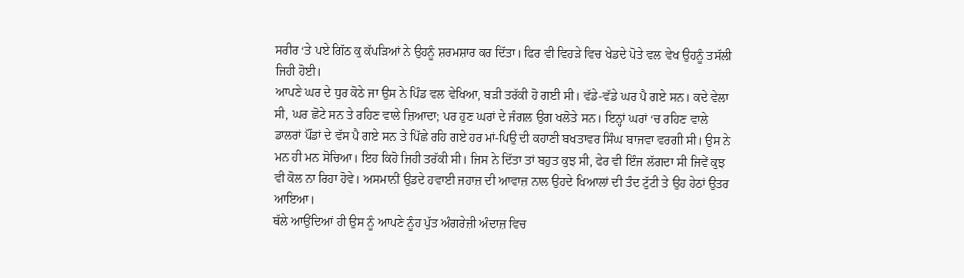ਸਰੀਰ ‘ਤੇ ਪਏ ਗਿੱਠ ਕੁ ਕੱਪੜਿਆਂ ਨੇ ਉਹਨੂੰ ਸ਼ਰਮਸ਼ਾਰ ਕਰ ਦਿੱਤਾ। ਫਿਰ ਵੀ ਵਿਹੜੇ ਵਿਚ ਖੇਡਦੇ ਪੋਤੇ ਵਲ ਵੇਖ ਉਹਨੂੰ ਤਸੱਲੀ ਜਿਹੀ ਹੋਈ।
ਆਪਣੇ ਘਰ ਦੇ ਧੁਰ ਕੋਠੇ ਜਾ ਉਸ ਨੇ ਪਿੰਡ ਵਲ ਵੇਖਿਆ, ਬੜੀ ਤਰੱਕੀ ਹੋ ਗਈ ਸੀ। ਵੱਡੇ-ਵੱਡੇ ਘਰ ਪੈ ਗਏ ਸਨ। ਕਦੇ ਵੇਲਾ ਸੀ, ਘਰ ਛੋਟੇ ਸਨ ਤੇ ਰਹਿਣ ਵਾਲੇ ਜ਼ਿਆਦਾ; ਪਰ ਹੁਣ ਘਰਾਂ ਦੇ ਜੰਗਲ ਉਗ ਖਲੋਤੇ ਸਨ। ਇਨ੍ਹਾਂ ਘਰਾਂ ‘ਚ ਰਹਿਣ ਵਾਲੇ ਡਾਲਰਾਂ ਪੌਂਡਾਂ ਦੇ ਵੱਸ ਪੈ ਗਏ ਸਨ ਤੇ ਪਿੱਛੇ ਰਹਿ ਗਏ ਹਰ ਮਾਂ-ਪਿਉ ਦੀ ਕਹਾਣੀ ਬਖਤਾਵਰ ਸਿੰਘ ਬਾਜਵਾ ਵਰਗੀ ਸੀ। ਉਸ ਨੇ ਮਨ ਹੀ ਮਨ ਸੋਚਿਆ। ਇਹ ਕਿਹੋ ਜਿਹੀ ਤਰੱਕੀ ਸੀ। ਜਿਸ ਨੇ ਦਿੱਤਾ ਤਾਂ ਬਹੁਤ ਕੁਝ ਸੀ, ਫੇਰ ਵੀ ਇੰਜ ਲੱਗਦਾ ਸੀ ਜਿਵੇਂ ਕੁਝ ਵੀ ਕੋਲ ਨਾ ਰਿਹਾ ਹੋਵੇ। ਅਸਮਾਨੀਂ ਉਡਦੇ ਹਵਾਈ ਜਹਾਜ਼ ਦੀ ਆਵਾਜ਼ ਨਾਲ ਉਹਦੇ ਖਿਆਲਾਂ ਦੀ ਤੰਦ ਟੁੱਟੀ ਤੇ ਉਹ ਹੇਠਾਂ ਉਤਰ ਆਇਆ।
ਥੱਲੇ ਆਉਂਦਿਆਂ ਹੀ ਉਸ ਨੂੰ ਆਪਣੇ ਨੂੰਹ ਪੁੱਤ ਅੰਗਰੇਜ਼ੀ ਅੰਦਾਜ਼ ਵਿਚ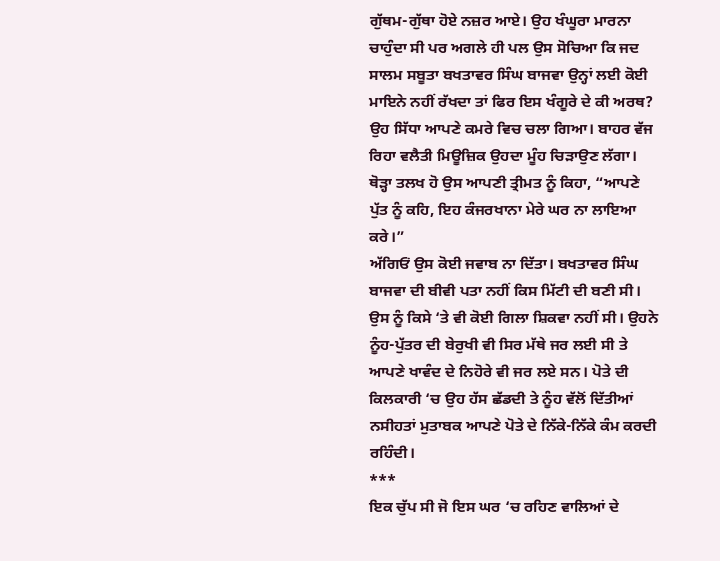ਗੁੱਥਮ-ਗੁੱਥਾ ਹੋਏ ਨਜ਼ਰ ਆਏ। ਉਹ ਖੰਘੂਰਾ ਮਾਰਨਾ ਚਾਹੁੰਦਾ ਸੀ ਪਰ ਅਗਲੇ ਹੀ ਪਲ ਉਸ ਸੋਚਿਆ ਕਿ ਜਦ ਸਾਲਮ ਸਬੂਤਾ ਬਖਤਾਵਰ ਸਿੰਘ ਬਾਜਵਾ ਉਨ੍ਹਾਂ ਲਈ ਕੋਈ ਮਾਇਨੇ ਨਹੀਂ ਰੱਖਦਾ ਤਾਂ ਫਿਰ ਇਸ ਖੰਗੂਰੇ ਦੇ ਕੀ ਅਰਥ? ਉਹ ਸਿੱਧਾ ਆਪਣੇ ਕਮਰੇ ਵਿਚ ਚਲਾ ਗਿਆ। ਬਾਹਰ ਵੱਜ ਰਿਹਾ ਵਲੈਤੀ ਮਿਊਜ਼ਿਕ ਉਹਦਾ ਮੂੰਹ ਚਿੜਾਉਣ ਲੱਗਾ। ਥੋੜ੍ਹਾ ਤਲਖ ਹੋ ਉਸ ਆਪਣੀ ਤ੍ਰੀਮਤ ਨੂੰ ਕਿਹਾ, “ਆਪਣੇ ਪੁੱਤ ਨੂੰ ਕਹਿ, ਇਹ ਕੰਜਰਖਾਨਾ ਮੇਰੇ ਘਰ ਨਾ ਲਾਇਆ ਕਰੇ।”
ਅੱਗਿਓਂ ਉਸ ਕੋਈ ਜਵਾਬ ਨਾ ਦਿੱਤਾ। ਬਖਤਾਵਰ ਸਿੰਘ ਬਾਜਵਾ ਦੀ ਬੀਵੀ ਪਤਾ ਨਹੀਂ ਕਿਸ ਮਿੱਟੀ ਦੀ ਬਣੀ ਸੀ। ਉਸ ਨੂੰ ਕਿਸੇ ‘ਤੇ ਵੀ ਕੋਈ ਗਿਲਾ ਸ਼ਿਕਵਾ ਨਹੀਂ ਸੀ। ਉਹਨੇ ਨੂੰਹ-ਪੁੱਤਰ ਦੀ ਬੇਰੁਖੀ ਵੀ ਸਿਰ ਮੱਥੇ ਜਰ ਲਈ ਸੀ ਤੇ ਆਪਣੇ ਖਾਵੰਦ ਦੇ ਨਿਹੋਰੇ ਵੀ ਜਰ ਲਏ ਸਨ। ਪੋਤੇ ਦੀ ਕਿਲਕਾਰੀ ‘ਚ ਉਹ ਹੱਸ ਛੱਡਦੀ ਤੇ ਨੂੰਹ ਵੱਲੋਂ ਦਿੱਤੀਆਂ ਨਸੀਹਤਾਂ ਮੁਤਾਬਕ ਆਪਣੇ ਪੋਤੇ ਦੇ ਨਿੱਕੇ-ਨਿੱਕੇ ਕੰਮ ਕਰਦੀ ਰਹਿੰਦੀ।
***
ਇਕ ਚੁੱਪ ਸੀ ਜੋ ਇਸ ਘਰ ‘ਚ ਰਹਿਣ ਵਾਲਿਆਂ ਦੇ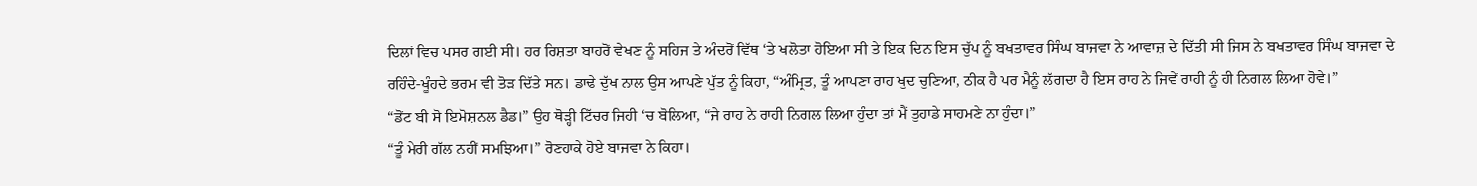ਦਿਲਾਂ ਵਿਚ ਪਸਰ ਗਈ ਸੀ। ਹਰ ਰਿਸ਼ਤਾ ਬਾਹਰੋਂ ਵੇਖਣ ਨੂੰ ਸਹਿਜ ਤੇ ਅੰਦਰੋਂ ਵਿੱਥ ‘ਤੇ ਖਲੋਤਾ ਹੋਇਆ ਸੀ ਤੇ ਇਕ ਦਿਨ ਇਸ ਚੁੱਪ ਨੂੰ ਬਖਤਾਵਰ ਸਿੰਘ ਬਾਜਵਾ ਨੇ ਆਵਾਜ਼ ਦੇ ਦਿੱਤੀ ਸੀ ਜਿਸ ਨੇ ਬਖਤਾਵਰ ਸਿੰਘ ਬਾਜਵਾ ਦੇ ਰਹਿੰਦੇ-ਖੂੰਹਦੇ ਭਰਮ ਵੀ ਤੋੜ ਦਿੱਤੇ ਸਨ। ਡਾਢੇ ਦੁੱਖ ਨਾਲ ਉਸ ਆਪਣੇ ਪੁੱਤ ਨੂੰ ਕਿਹਾ, “ਅੰਮ੍ਰਿਤ, ਤੂੰ ਆਪਣਾ ਰਾਹ ਖੁਦ ਚੁਣਿਆ, ਠੀਕ ਹੈ ਪਰ ਮੈਨੂੰ ਲੱਗਦਾ ਹੈ ਇਸ ਰਾਹ ਨੇ ਜਿਵੇਂ ਰਾਹੀ ਨੂੰ ਹੀ ਨਿਗਲ ਲਿਆ ਹੋਵੇ।”
“ਡੋਂਟ ਬੀ ਸੋ ਇਮੋਸ਼ਨਲ ਡੈਡ।” ਉਹ ਥੋੜ੍ਹੀ ਟਿੱਚਰ ਜਿਹੀ ‘ਚ ਬੋਲਿਆ, “ਜੇ ਰਾਹ ਨੇ ਰਾਹੀ ਨਿਗਲ ਲਿਆ ਹੁੰਦਾ ਤਾਂ ਮੈਂ ਤੁਹਾਡੇ ਸਾਹਮਣੇ ਨਾ ਹੁੰਦਾ।”
“ਤੂੰ ਮੇਰੀ ਗੱਲ ਨਹੀਂ ਸਮਝਿਆ।” ਰੋਣਹਾਕੇ ਹੋਏ ਬਾਜਵਾ ਨੇ ਕਿਹਾ।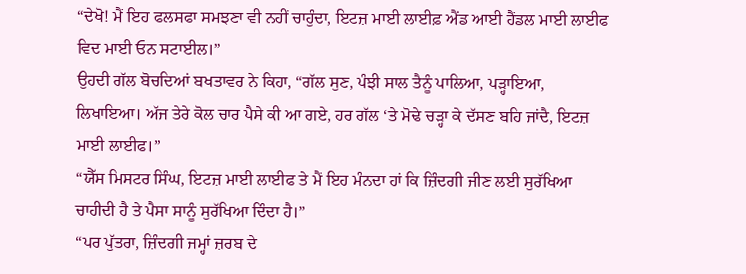“ਦੇਖੋ! ਮੈਂ ਇਹ ਫਲਸਫਾ ਸਮਝਣਾ ਵੀ ਨਹੀਂ ਚਾਹੁੰਦਾ, ਇਟਜ਼ ਮਾਈ ਲਾਈਫ਼ ਐਂਡ ਆਈ ਹੈਂਡਲ ਮਾਈ ਲਾਈਫ ਵਿਦ ਮਾਈ ਓਨ ਸਟਾਈਲ।”
ਉਹਦੀ ਗੱਲ ਬੋਚਦਿਆਂ ਬਖਤਾਵਰ ਨੇ ਕਿਹਾ, “ਗੱਲ ਸੁਣ, ਪੰਝੀ ਸਾਲ ਤੈਨੂੰ ਪਾਲਿਆ, ਪੜ੍ਹਾਇਆ, ਲਿਖਾਇਆ। ਅੱਜ ਤੇਰੇ ਕੋਲ ਚਾਰ ਪੈਸੇ ਕੀ ਆ ਗਏ, ਹਰ ਗੱਲ ‘ਤੇ ਮੋਢੇ ਚੜ੍ਹਾ ਕੇ ਦੱਸਣ ਬਹਿ ਜਾਂਦੈ, ਇਟਜ਼ ਮਾਈ ਲਾਈਫ।”
“ਯੈੱਸ ਮਿਸਟਰ ਸਿੰਘ, ਇਟਜ਼ ਮਾਈ ਲਾਈਫ ਤੇ ਮੈਂ ਇਹ ਮੰਨਦਾ ਹਾਂ ਕਿ ਜ਼ਿੰਦਗੀ ਜੀਣ ਲਈ ਸੁਰੱਖਿਆ ਚਾਹੀਦੀ ਹੈ ਤੇ ਪੈਸਾ ਸਾਨੂੰ ਸੁਰੱਖਿਆ ਦਿੰਦਾ ਹੈ।”
“ਪਰ ਪੁੱਤਰਾ, ਜ਼ਿੰਦਗੀ ਜਮ੍ਹਾਂ ਜ਼ਰਬ ਦੇ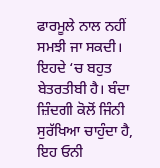ਫਾਰਮੂਲੇ ਨਾਲ ਨਹੀਂ ਸਮਝੀ ਜਾ ਸਕਦੀ। ਇਹਦੇ ‘ਚ ਬਹੁਤ ਬੇਤਰਤੀਬੀ ਹੈ। ਬੰਦਾ ਜ਼ਿੰਦਗੀ ਕੋਲੋਂ ਜਿੰਨੀ ਸੁਰੱਖਿਆ ਚਾਹੁੰਦਾ ਹੈ, ਇਹ ਓਨੀ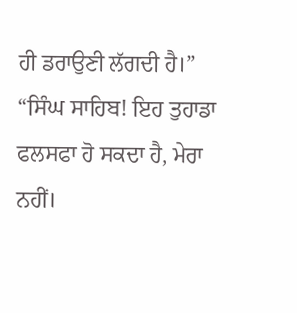ਹੀ ਡਰਾਉਣੀ ਲੱਗਦੀ ਹੈ।”
“ਸਿੰਘ ਸਾਹਿਬ! ਇਹ ਤੁਹਾਡਾ ਫਲਸਫਾ ਹੋ ਸਕਦਾ ਹੈ, ਮੇਰਾ ਨਹੀਂ।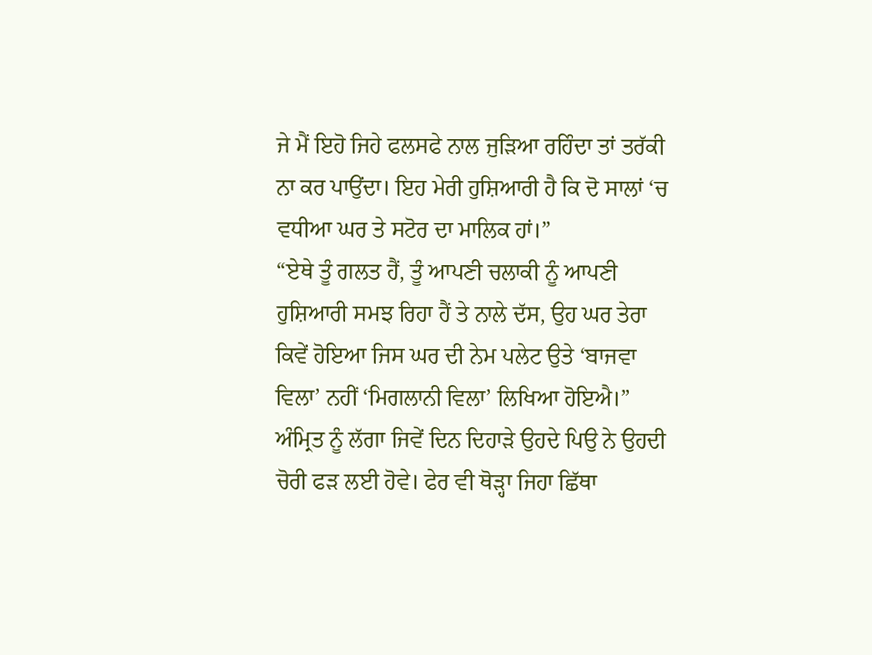ਜੇ ਮੈਂ ਇਹੋ ਜਿਹੇ ਫਲਸਫੇ ਨਾਲ ਜੁੜਿਆ ਰਹਿੰਦਾ ਤਾਂ ਤਰੱਕੀ ਨਾ ਕਰ ਪਾਉਂਦਾ। ਇਹ ਮੇਰੀ ਹੁਸ਼ਿਆਰੀ ਹੈ ਕਿ ਦੋ ਸਾਲਾਂ ‘ਚ ਵਧੀਆ ਘਰ ਤੇ ਸਟੋਰ ਦਾ ਮਾਲਿਕ ਹਾਂ।”
“ਏਥੇ ਤੂੰ ਗਲਤ ਹੈਂ, ਤੂੰ ਆਪਣੀ ਚਲਾਕੀ ਨੂੰ ਆਪਣੀ ਹੁਸ਼ਿਆਰੀ ਸਮਝ ਰਿਹਾ ਹੈਂ ਤੇ ਨਾਲੇ ਦੱਸ, ਉਹ ਘਰ ਤੇਰਾ ਕਿਵੇਂ ਹੋਇਆ ਜਿਸ ਘਰ ਦੀ ਨੇਮ ਪਲੇਟ ਉਤੇ ‘ਬਾਜਵਾ ਵਿਲਾ’ ਨਹੀਂ ‘ਮਿਗਲਾਨੀ ਵਿਲਾ’ ਲਿਖਿਆ ਹੋਇਐ।”
ਅੰਮ੍ਰਿਤ ਨੂੰ ਲੱਗਾ ਜਿਵੇਂ ਦਿਨ ਦਿਹਾੜੇ ਉਹਦੇ ਪਿਉ ਨੇ ਉਹਦੀ ਚੋਰੀ ਫੜ ਲਈ ਹੋਵੇ। ਫੇਰ ਵੀ ਥੋੜ੍ਹਾ ਜਿਹਾ ਛਿੱਥਾ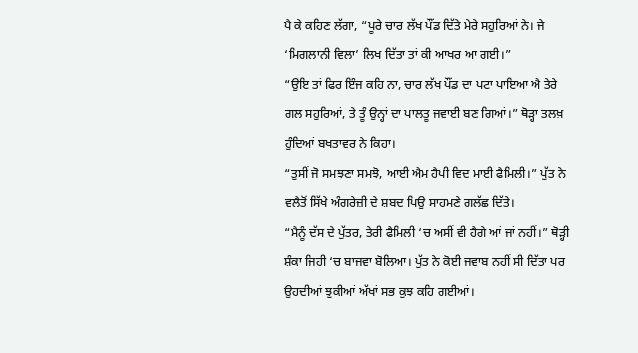ਪੈ ਕੇ ਕਹਿਣ ਲੱਗਾ, “ਪੂਰੇ ਚਾਰ ਲੱਖ ਪੌਂਡ ਦਿੱਤੇ ਮੇਰੇ ਸਹੁਰਿਆਂ ਨੇ। ਜੇ ‘ਮਿਗਲਾਨੀ ਵਿਲਾ’ ਲਿਖ ਦਿੱਤਾ ਤਾਂ ਕੀ ਆਖਰ ਆ ਗਈ।”
“ਉਇ ਤਾਂ ਫਿਰ ਇੰਜ ਕਹਿ ਨਾ, ਚਾਰ ਲੱਖ ਪੌਂਡ ਦਾ ਪਟਾ ਪਾਇਆ ਐ ਤੇਰੇ ਗਲ ਸਹੁਰਿਆਂ, ਤੇ ਤੂੰ ਉਨ੍ਹਾਂ ਦਾ ਪਾਲਤੂ ਜਵਾਈ ਬਣ ਗਿਆਂ।” ਥੋੜ੍ਹਾ ਤਲਖ਼ ਹੁੰਦਿਆਂ ਬਖਤਾਵਰ ਨੇ ਕਿਹਾ।
“ਤੁਸੀਂ ਜੋ ਸਮਝਣਾ ਸਮਝੋ, ਆਈ ਐਮ ਹੈਪੀ ਵਿਦ ਮਾਈ ਫੈਮਿਲੀ।” ਪੁੱਤ ਨੇ ਵਲੈਤੋਂ ਸਿੱਖੇ ਅੰਗਰੇਜ਼ੀ ਦੇ ਸ਼ਬਦ ਪਿਉ ਸਾਹਮਣੇ ਗਲੱਛ ਦਿੱਤੇ।
“ਮੈਨੂੰ ਦੱਸ ਦੇ ਪੁੱਤਰ, ਤੇਰੀ ਫੈਮਿਲੀ ‘ਚ ਅਸੀਂ ਵੀ ਹੈਗੇ ਆਂ ਜਾਂ ਨਹੀਂ।” ਥੋੜ੍ਹੀ ਸ਼ੰਕਾ ਜਿਹੀ ‘ਚ ਬਾਜਵਾ ਬੋਲਿਆ। ਪੁੱਤ ਨੇ ਕੋਈ ਜਵਾਬ ਨਹੀਂ ਸੀ ਦਿੱਤਾ ਪਰ ਉਹਦੀਆਂ ਝੁਕੀਆਂ ਅੱਖਾਂ ਸਭ ਕੁਝ ਕਹਿ ਗਈਆਂ।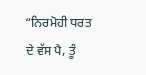“ਨਿਰਮੋਹੀ ਧਰਤ ਦੇ ਵੱਸ ਪੈ, ਤੂੰ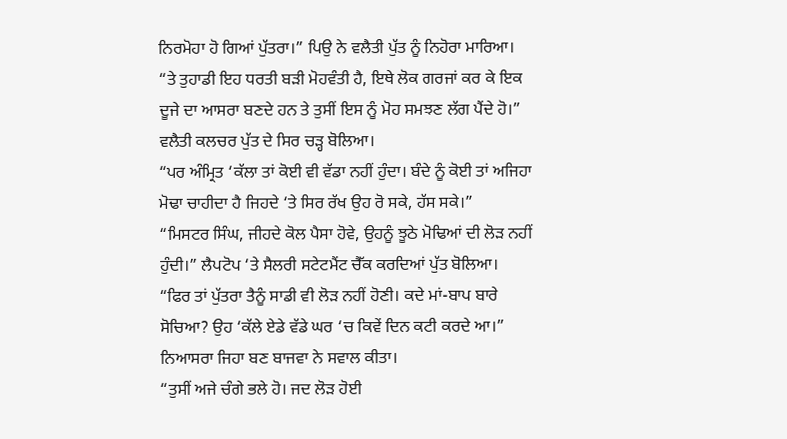ਨਿਰਮੋਹਾ ਹੋ ਗਿਆਂ ਪੁੱਤਰਾ।” ਪਿਉ ਨੇ ਵਲੈਤੀ ਪੁੱਤ ਨੂੰ ਨਿਹੋਰਾ ਮਾਰਿਆ।
“ਤੇ ਤੁਹਾਡੀ ਇਹ ਧਰਤੀ ਬੜੀ ਮੋਹਵੰਤੀ ਹੈ, ਇਥੇ ਲੋਕ ਗਰਜਾਂ ਕਰ ਕੇ ਇਕ ਦੂਜੇ ਦਾ ਆਸਰਾ ਬਣਦੇ ਹਨ ਤੇ ਤੁਸੀਂ ਇਸ ਨੂੰ ਮੋਹ ਸਮਝਣ ਲੱਗ ਪੈਂਦੇ ਹੋ।” ਵਲੈਤੀ ਕਲਚਰ ਪੁੱਤ ਦੇ ਸਿਰ ਚੜ੍ਹ ਬੋਲਿਆ।
“ਪਰ ਅੰਮ੍ਰਿਤ ‘ਕੱਲਾ ਤਾਂ ਕੋਈ ਵੀ ਵੱਡਾ ਨਹੀਂ ਹੁੰਦਾ। ਬੰਦੇ ਨੂੰ ਕੋਈ ਤਾਂ ਅਜਿਹਾ ਮੋਢਾ ਚਾਹੀਦਾ ਹੈ ਜਿਹਦੇ ‘ਤੇ ਸਿਰ ਰੱਖ ਉਹ ਰੋ ਸਕੇ, ਹੱਸ ਸਕੇ।”
“ਮਿਸਟਰ ਸਿੰਘ, ਜੀਹਦੇ ਕੋਲ ਪੈਸਾ ਹੋਵੇ, ਉਹਨੂੰ ਝੂਠੇ ਮੋਢਿਆਂ ਦੀ ਲੋੜ ਨਹੀਂ ਹੁੰਦੀ।” ਲੈਪਟੋਪ ‘ਤੇ ਸੈਲਰੀ ਸਟੇਟਮੈਂਟ ਚੈੱਕ ਕਰਦਿਆਂ ਪੁੱਤ ਬੋਲਿਆ।
“ਫਿਰ ਤਾਂ ਪੁੱਤਰਾ ਤੈਨੂੰ ਸਾਡੀ ਵੀ ਲੋੜ ਨਹੀਂ ਹੋਣੀ। ਕਦੇ ਮਾਂ-ਬਾਪ ਬਾਰੇ ਸੋਚਿਆ? ਉਹ ‘ਕੱਲੇ ਏਡੇ ਵੱਡੇ ਘਰ ‘ਚ ਕਿਵੇਂ ਦਿਨ ਕਟੀ ਕਰਦੇ ਆ।” ਨਿਆਸਰਾ ਜਿਹਾ ਬਣ ਬਾਜਵਾ ਨੇ ਸਵਾਲ ਕੀਤਾ।
“ਤੁਸੀਂ ਅਜੇ ਚੰਗੇ ਭਲੇ ਹੋ। ਜਦ ਲੋੜ ਹੋਈ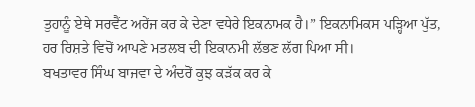ਤੁਹਾਨੂੰ ਏਥੇ ਸਰਵੈਂਟ ਅਰੇਂਜ ਕਰ ਕੇ ਦੇਣਾ ਵਧੇਰੇ ਇਕਨਾਮਕ ਹੈ।” ਇਕਨਾਮਿਕਸ ਪੜ੍ਹਿਆ ਪੁੱਤ, ਹਰ ਰਿਸ਼ਤੇ ਵਿਚੋਂ ਆਪਣੇ ਮਤਲਬ ਦੀ ਇਕਾਨਮੀ ਲੱਭਣ ਲੱਗ ਪਿਆ ਸੀ।
ਬਖਤਾਵਰ ਸਿੰਘ ਬਾਜਵਾ ਦੇ ਅੰਦਰੋਂ ਕੁਝ ਕੜੱਕ ਕਰ ਕੇ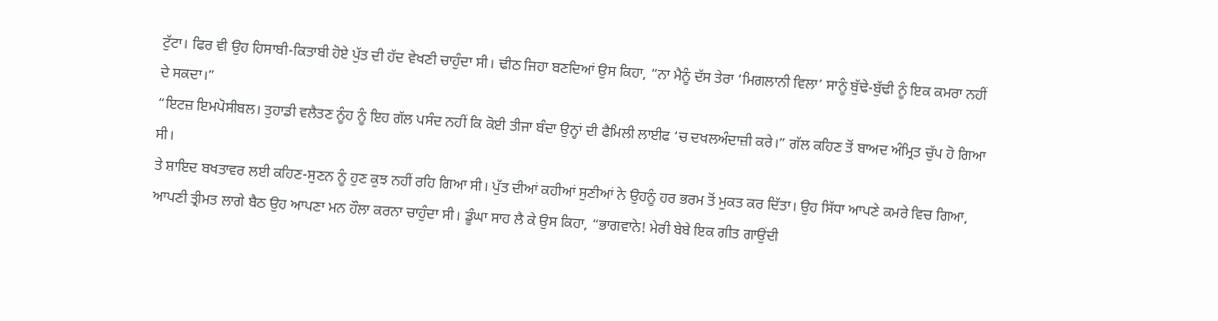ਟੁੱਟਾ। ਫਿਰ ਵੀ ਉਹ ਹਿਸਾਬੀ-ਕਿਤਾਬੀ ਹੋਏ ਪੁੱਤ ਦੀ ਹੱਦ ਵੇਖਣੀ ਚਾਹੁੰਦਾ ਸੀ। ਢੀਠ ਜਿਹਾ ਬਣਦਿਆਂ ਉਸ ਕਿਹਾ, “ਨਾ ਮੈਨੂੰ ਦੱਸ ਤੇਰਾ ‘ਮਿਗਲਾਨੀ ਵਿਲਾ’ ਸਾਨੂੰ ਬੁੱਢੇ-ਬੁੱਢੀ ਨੂੰ ਇਕ ਕਮਰਾ ਨਹੀਂ ਦੇ ਸਕਦਾ।”
“ਇਟਜ਼ ਇਮਪੋਸੀਬਲ। ਤੁਹਾਡੀ ਵਲੈਤਣ ਨੂੰਹ ਨੂੰ ਇਹ ਗੱਲ ਪਸੰਦ ਨਹੀਂ ਕਿ ਕੋਈ ਤੀਜਾ ਬੰਦਾ ਉਨ੍ਹਾਂ ਦੀ ਫੈਮਿਲੀ ਲਾਈਫ ‘ਚ ਦਖਲਅੰਦਾਜ਼ੀ ਕਰੇ।” ਗੱਲ ਕਹਿਣ ਤੋਂ ਬਾਅਦ ਅੰਮ੍ਰਿਤ ਚੁੱਪ ਹੋ ਗਿਆ ਸੀ।
ਤੇ ਸ਼ਾਇਦ ਬਖਤਾਵਰ ਲਈ ਕਹਿਣ-ਸੁਣਨ ਨੂੰ ਹੁਣ ਕੁਝ ਨਹੀਂ ਰਹਿ ਗਿਆ ਸੀ। ਪੁੱਤ ਦੀਆਂ ਕਹੀਆਂ ਸੁਣੀਆਂ ਨੇ ਉਹਨੂੰ ਹਰ ਭਰਮ ਤੋਂ ਮੁਕਤ ਕਰ ਦਿੱਤਾ। ਉਹ ਸਿੱਧਾ ਆਪਣੇ ਕਮਰੇ ਵਿਚ ਗਿਆ, ਆਪਣੀ ਤ੍ਰੀਮਤ ਲਾਗੇ ਬੈਠ ਉਹ ਆਪਣਾ ਮਨ ਹੌਲਾ ਕਰਨਾ ਚਾਹੁੰਦਾ ਸੀ। ਡੂੰਘਾ ਸਾਹ ਲੈ ਕੇ ਉਸ ਕਿਹਾ, “ਭਾਗਵਾਨੇ! ਮੇਰੀ ਬੇਬੇ ਇਕ ਗੀਤ ਗਾਉਂਦੀ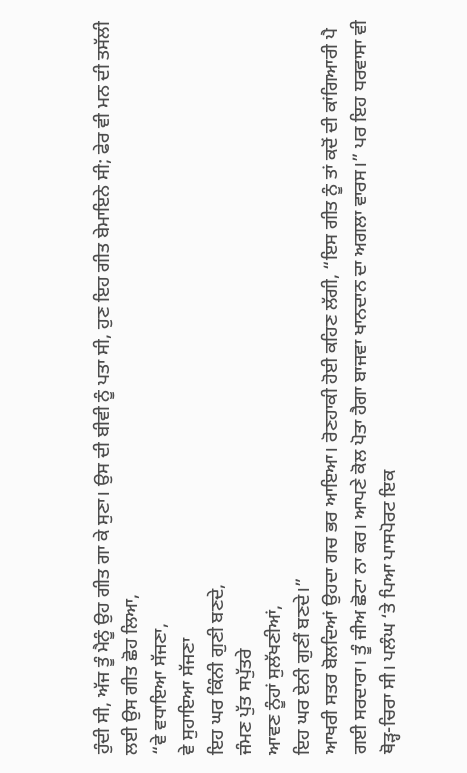ਹੁੰਦੀ ਸੀ, ਅੱਜ ਤੂੰ ਮੈਨੂੰ ਉਹ ਗੀਤ ਗਾ ਕੇ ਸੁਣਾ। ਉਸ ਦੀ ਬੀਵੀ ਨੂੰ ਪਤਾ ਸੀ, ਹੁਣ ਇਹ ਗੀਤ ਬੇਮਾਇਨੇ ਸੀ; ਫੇਰ ਵੀ ਮਨ ਦੀ ਤਸੱਲੀ ਲਈ ਉਸ ਗੀਤ ਛੋਹ ਲਿਆ,
“ਵੇ ਵਧਾਇਆ ਸੱਜਣਾ,
ਵੇ ਸੁਹਾਇਆ ਸੱਜਣਾ
ਇਹ ਘਰ ਕਿੰਨੀ ਗੁਣੀ ਬਣਦੇ,
ਜੰਮਣ ਪੁੱਤ ਸਪੁੱਤਰੇ
ਆਵਣ ਨੂੰਹਾਂ ਸੁਲੱਖਣੀਆਂ,
ਇਹ ਘਰ ਏਨੀ ਗੁਣੀਂ ਬਣਦੇ।”
ਆਖਰੀ ਸਤਰ ਬੋਲਦਿਆਂ ਉਹਦਾ ਗਚ ਭਰ ਆਇਆ। ਰੋਣਹਾਕੀ ਹੋਈ ਕਹਿਣ ਲੱਗੀ, “ਇਸ ਗੀਤ ਨੂੰ ਤਾਂ ਕਦੋਂ ਦੀ ਕਾਂਗਿਆਰੀ ਪੈ ਗਈ ਸਰਦਾਰਾ। ਤੂੰ ਜੀਅ ਛੋਟਾ ਨਾ ਕਰ। ਆਪਣੇ ਕੋਲ ਪੋਤਾ ਹੈਗਾ ਬਾਜਵਾ ਖਾਨਦਾਨ ਦਾ ਅਗਲਾ ਵਾਰਸ।” ਪਰ ਇਹ ਧਰਵਾਸਾ ਵੀ ਥੋੜ੍ਹ-ਚਿਰਾ ਸੀ। ਪਲੰਘ ‘ਤੇ ਪਿਆ ਪਾਸਪੋਰਟ ਇਕ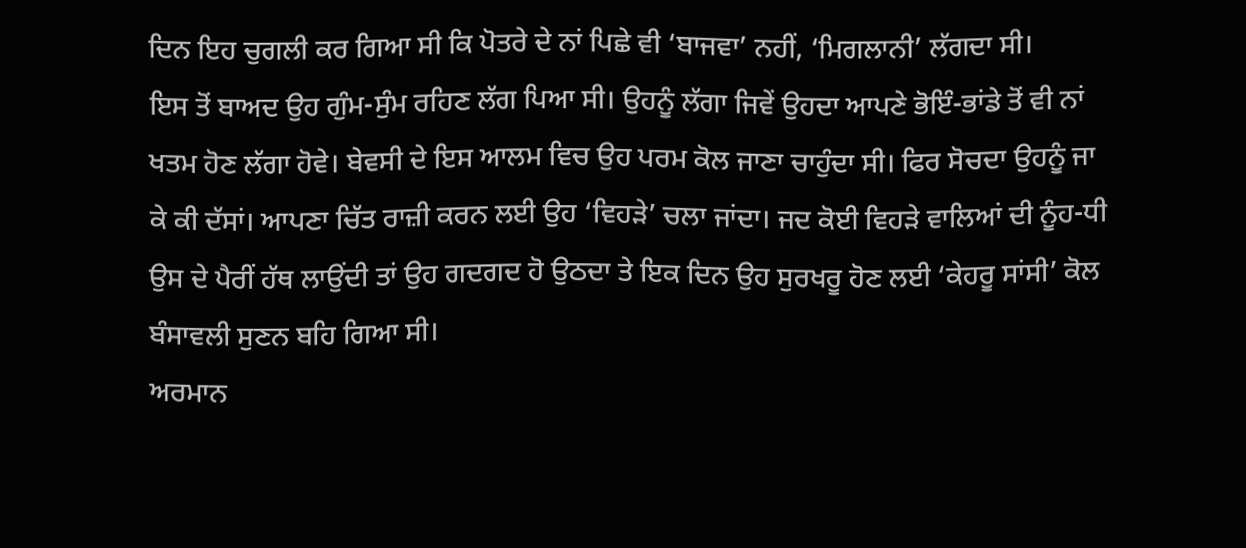ਦਿਨ ਇਹ ਚੁਗਲੀ ਕਰ ਗਿਆ ਸੀ ਕਿ ਪੋਤਰੇ ਦੇ ਨਾਂ ਪਿਛੇ ਵੀ ‘ਬਾਜਵਾ’ ਨਹੀਂ, ‘ਮਿਗਲਾਨੀ’ ਲੱਗਦਾ ਸੀ।
ਇਸ ਤੋਂ ਬਾਅਦ ਉਹ ਗੁੰਮ-ਸੁੰਮ ਰਹਿਣ ਲੱਗ ਪਿਆ ਸੀ। ਉਹਨੂੰ ਲੱਗਾ ਜਿਵੇਂ ਉਹਦਾ ਆਪਣੇ ਭੋਇੰ-ਭਾਂਡੇ ਤੋਂ ਵੀ ਨਾਂ ਖਤਮ ਹੋਣ ਲੱਗਾ ਹੋਵੇ। ਬੇਵਸੀ ਦੇ ਇਸ ਆਲਮ ਵਿਚ ਉਹ ਪਰਮ ਕੋਲ ਜਾਣਾ ਚਾਹੁੰਦਾ ਸੀ। ਫਿਰ ਸੋਚਦਾ ਉਹਨੂੰ ਜਾ ਕੇ ਕੀ ਦੱਸਾਂ। ਆਪਣਾ ਚਿੱਤ ਰਾਜ਼ੀ ਕਰਨ ਲਈ ਉਹ ‘ਵਿਹੜੇ’ ਚਲਾ ਜਾਂਦਾ। ਜਦ ਕੋਈ ਵਿਹੜੇ ਵਾਲਿਆਂ ਦੀ ਨੂੰਹ-ਧੀ ਉਸ ਦੇ ਪੈਰੀਂ ਹੱਥ ਲਾਉਂਦੀ ਤਾਂ ਉਹ ਗਦਗਦ ਹੋ ਉਠਦਾ ਤੇ ਇਕ ਦਿਨ ਉਹ ਸੁਰਖਰੂ ਹੋਣ ਲਈ ‘ਕੇਹਰੂ ਸਾਂਸੀ’ ਕੋਲ ਬੰਸਾਵਲੀ ਸੁਣਨ ਬਹਿ ਗਿਆ ਸੀ।
ਅਰਮਾਨ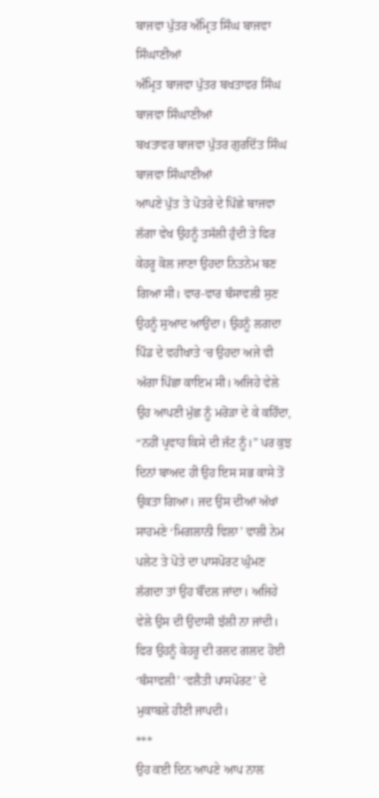ਬਾਜਵਾ ਪੁੱਤਰ ਅੰਮ੍ਰਿਤ ਸਿੰਘ ਬਾਜਵਾ ਸਿੰਘਾਣੀਆਂ
ਅੰਮ੍ਰਿਤ ਬਾਜਵਾ ਪੁੱਤਰ ਬਖਤਾਵਰ ਸਿੰਘ ਬਾਜਵਾ ਸਿੰਘਾਣੀਆਂ
ਬਖਤਾਵਰ ਬਾਜਵਾ ਪੁੱਤਰ ਗੁਰਦਿੱਤ ਸਿੰਘ ਬਾਜਵਾ ਸਿੰਘਾਣੀਆਂ
ਆਪਣੇ ਪੁੱਤ ਤੇ ਪੋਤਰੇ ਦੇ ਪਿੱਛੇ ਬਾਜਵਾ ਲੱਗਾ ਵੇਖ ਉਹਨੂੰ ਤਸੱਲੀ ਹੁੰਦੀ ਤੇ ਫਿਰ ਕੇਹਰੂ ਕੋਲ ਜਾਣਾ ਉਹਦਾ ਨਿਤਨੇਮ ਬਣ ਗਿਆ ਸੀ। ਵਾਰ-ਵਾਰ ਬੰਸਾਵਲੀ ਸੁਣ ਉਹਨੂੰ ਸੁਆਦ ਆਉਂਦਾ। ਉਹਨੂੰ ਲਗਦਾ ਪਿੰਡ ਦੇ ਵਹੀਖਾਤੇ ‘ਚ ਉਹਦਾ ਅਜੇ ਵੀ ਅੱਗਾ ਪਿੱਛਾ ਕਾਇਮ ਸੀ। ਅਜਿਹੇ ਵੇਲੇ ਉਹ ਆਪਣੀ ਮੁੱਛ ਨੂੰ ਮਰੋੜਾ ਦੇ ਕੇ ਕਹਿੰਦਾ, “ਨਹੀਂ ਪ੍ਰਵਾਹ ਕਿਸੇ ਦੀ ਜੱਟ ਨੂੰ।” ਪਰ ਕੁਝ ਦਿਨਾਂ ਬਾਅਦ ਹੀ ਉਹ ਇਸ ਸਭ ਕਾਸੇ ਤੋਂ ਉਕਤਾ ਗਿਆ। ਜਦ ਉਸ ਦੀਆਂ ਅੱਖਾਂ ਸਾਹਮਣੇ ‘ਮਿਗਲਾਨੀ ਵਿਲਾ’ ਵਾਲੀ ਨੇਮ ਪਲੇਟ ਤੇ ਪੋਤੇ ਦਾ ਪਾਸਪੋਰਟ ਘੁੰਮਣ ਲੱਗਦਾ ਤਾਂ ਉਹ ਬੌਂਦਲ ਜਾਂਦਾ। ਅਜਿਹੇ ਵੇਲੇ ਉਸ ਦੀ ਉਦਾਸੀ ਝੱਲੀ ਨਾ ਜਾਂਦੀ। ਫਿਰ ਉਹਨੂੰ ਕੇਹਰੂ ਦੀ ਰਲਦ ਗਲਦ ਹੋਈ ‘ਬੰਸਾਵਲੀ’ ‘ਵਲੈਤੀ ਪਾਸਪੋਰਟ’ ਦੇ ਮੁਕਾਬਲੇ ਹੀਣੀ ਜਾਪਦੀ।
***
ਉਹ ਕਈ ਦਿਨ ਆਪਣੇ ਆਪ ਨਾਲ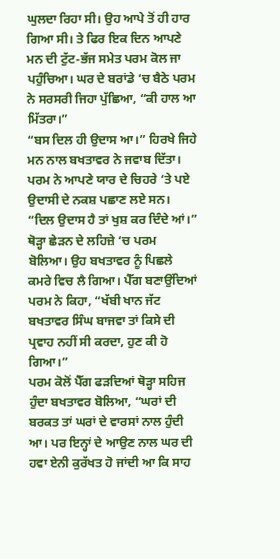ਘੁਲਦਾ ਰਿਹਾ ਸੀ। ਉਹ ਆਪੇ ਤੋਂ ਹੀ ਹਾਰ ਗਿਆ ਸੀ। ਤੇ ਫਿਰ ਇਕ ਦਿਨ ਆਪਣੇ ਮਨ ਦੀ ਟੁੱਟ-ਭੱਜ ਸਮੇਤ ਪਰਮ ਕੋਲ ਜਾ ਪਹੁੰਚਿਆ। ਘਰ ਦੇ ਬਰਾਂਡੇ ‘ਚ ਬੈਠੇ ਪਰਮ ਨੇ ਸਰਸਰੀ ਜਿਹਾ ਪੁੱਛਿਆ, “ਕੀ ਹਾਲ ਆ ਮਿੱਤਰਾ।”
“ਬਸ ਦਿਲ ਹੀ ਉਦਾਸ ਆ।” ਹਿਰਖੇ ਜਿਹੇ ਮਨ ਨਾਲ ਬਖਤਾਵਰ ਨੇ ਜਵਾਬ ਦਿੱਤਾ।
ਪਰਮ ਨੇ ਆਪਣੇ ਯਾਰ ਦੇ ਚਿਹਰੇ ‘ਤੇ ਪਏ ਉਦਾਸੀ ਦੇ ਨਕਸ਼ ਪਛਾਣ ਲਏ ਸਨ। “ਦਿਲ ਉਦਾਸ ਹੈ ਤਾਂ ਖੁਸ਼ ਕਰ ਦਿੰਦੇ ਆਂ।” ਥੋੜ੍ਹਾ ਛੇੜਨ ਦੇ ਲਹਿਜ਼ੇ ‘ਚ ਪਰਮ ਬੋਲਿਆ। ਉਹ ਬਖਤਾਵਰ ਨੂੰ ਪਿਛਲੇ ਕਮਰੇ ਵਿਚ ਲੈ ਗਿਆ। ਪੈੱਗ ਬਣਾਉਂਦਿਆਂ ਪਰਮ ਨੇ ਕਿਹਾ, “ਖੱਬੀ ਖਾਨ ਜੱਟ ਬਖਤਾਵਰ ਸਿੰਘ ਬਾਜਵਾ ਤਾਂ ਕਿਸੇ ਦੀ ਪ੍ਰਵਾਹ ਨਹੀਂ ਸੀ ਕਰਦਾ, ਹੁਣ ਕੀ ਹੋ ਗਿਆ।”
ਪਰਮ ਕੋਲੋਂ ਪੈੱਗ ਫੜਦਿਆਂ ਥੋੜ੍ਹਾ ਸਹਿਜ ਹੁੰਦਾ ਬਖਤਾਵਰ ਬੋਲਿਆ, “ਘਰਾਂ ਦੀ ਬਰਕਤ ਤਾਂ ਘਰਾਂ ਦੇ ਵਾਰਸਾਂ ਨਾਲ ਹੁੰਦੀ ਆ। ਪਰ ਇਨ੍ਹਾਂ ਦੇ ਆਉਣ ਨਾਲ ਘਰ ਦੀ ਹਵਾ ਏਨੀ ਕੁਰੱਖਤ ਹੋ ਜਾਂਦੀ ਆ ਕਿ ਸਾਹ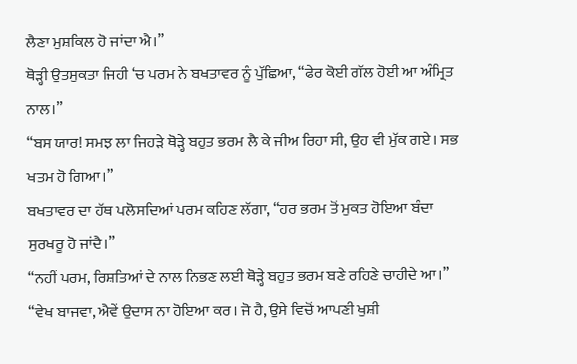ਲੈਣਾ ਮੁਸ਼ਕਿਲ ਹੋ ਜਾਂਦਾ ਐ।”
ਥੋੜ੍ਹੀ ਉਤਸੁਕਤਾ ਜਿਹੀ ‘ਚ ਪਰਮ ਨੇ ਬਖਤਾਵਰ ਨੂੰ ਪੁੱਛਿਆ, “ਫੇਰ ਕੋਈ ਗੱਲ ਹੋਈ ਆ ਅੰਮ੍ਰਿਤ ਨਾਲ।”
“ਬਸ ਯਾਰ! ਸਮਝ ਲਾ ਜਿਹੜੇ ਥੋੜ੍ਹੇ ਬਹੁਤ ਭਰਮ ਲੈ ਕੇ ਜੀਅ ਰਿਹਾ ਸੀ, ਉਹ ਵੀ ਮੁੱਕ ਗਏ। ਸਭ ਖਤਮ ਹੋ ਗਿਆ।”
ਬਖਤਾਵਰ ਦਾ ਹੱਥ ਪਲੋਸਦਿਆਂ ਪਰਮ ਕਹਿਣ ਲੱਗਾ, “ਹਰ ਭਰਮ ਤੋਂ ਮੁਕਤ ਹੋਇਆ ਬੰਦਾ ਸੁਰਖਰੂ ਹੋ ਜਾਂਦੈ।”
“ਨਹੀਂ ਪਰਮ, ਰਿਸ਼ਤਿਆਂ ਦੇ ਨਾਲ ਨਿਭਣ ਲਈ ਥੋੜ੍ਹੇ ਬਹੁਤ ਭਰਮ ਬਣੇ ਰਹਿਣੇ ਚਾਹੀਦੇ ਆ।”
“ਵੇਖ ਬਾਜਵਾ, ਐਵੇਂ ਉਦਾਸ ਨਾ ਹੋਇਆ ਕਰ। ਜੋ ਹੈ, ਉਸੇ ਵਿਚੋਂ ਆਪਣੀ ਖੁਸ਼ੀ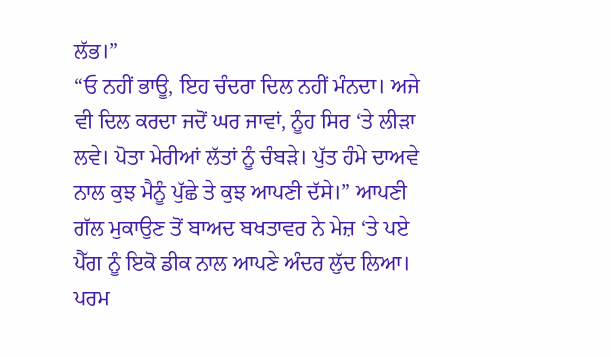ਲੱਭ।”
“ਓ ਨਹੀਂ ਭਾਊ, ਇਹ ਚੰਦਰਾ ਦਿਲ ਨਹੀਂ ਮੰਨਦਾ। ਅਜੇ ਵੀ ਦਿਲ ਕਰਦਾ ਜਦੋਂ ਘਰ ਜਾਵਾਂ, ਨੂੰਹ ਸਿਰ ‘ਤੇ ਲੀੜਾ ਲਵੇ। ਪੋਤਾ ਮੇਰੀਆਂ ਲੱਤਾਂ ਨੂੰ ਚੰਬੜੇ। ਪੁੱਤ ਹੰਮੇ ਦਾਅਵੇ ਨਾਲ ਕੁਝ ਮੈਨੂੰ ਪੁੱਛੇ ਤੇ ਕੁਝ ਆਪਣੀ ਦੱਸੇ।” ਆਪਣੀ ਗੱਲ ਮੁਕਾਉਣ ਤੋਂ ਬਾਅਦ ਬਖਤਾਵਰ ਨੇ ਮੇਜ਼ ‘ਤੇ ਪਏ ਪੈੱਗ ਨੂੰ ਇਕੋ ਡੀਕ ਨਾਲ ਆਪਣੇ ਅੰਦਰ ਲੁੱਦ ਲਿਆ।
ਪਰਮ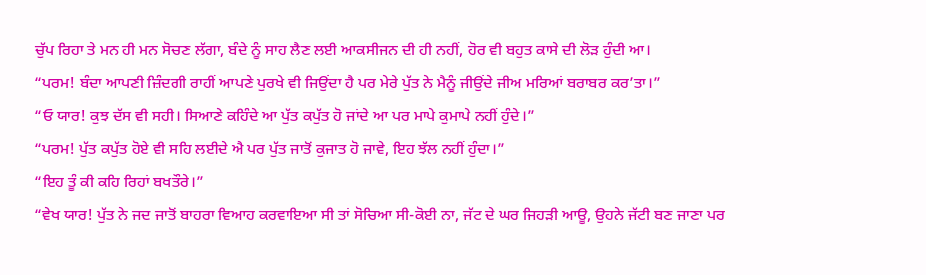ਚੁੱਪ ਰਿਹਾ ਤੇ ਮਨ ਹੀ ਮਨ ਸੋਚਣ ਲੱਗਾ, ਬੰਦੇ ਨੂੰ ਸਾਹ ਲੈਣ ਲਈ ਆਕਸੀਜਨ ਦੀ ਹੀ ਨਹੀਂ, ਹੋਰ ਵੀ ਬਹੁਤ ਕਾਸੇ ਦੀ ਲੋੜ ਹੁੰਦੀ ਆ।
“ਪਰਮ! ਬੰਦਾ ਆਪਣੀ ਜ਼ਿੰਦਗੀ ਰਾਹੀਂ ਆਪਣੇ ਪੁਰਖੇ ਵੀ ਜਿਉਂਦਾ ਹੈ ਪਰ ਮੇਰੇ ਪੁੱਤ ਨੇ ਮੈਨੂੰ ਜੀਉਂਦੇ ਜੀਅ ਮਰਿਆਂ ਬਰਾਬਰ ਕਰ’ਤਾ।”
“ਓ ਯਾਰ! ਕੁਝ ਦੱਸ ਵੀ ਸਹੀ। ਸਿਆਣੇ ਕਹਿੰਦੇ ਆ ਪੁੱਤ ਕਪੁੱਤ ਹੋ ਜਾਂਦੇ ਆ ਪਰ ਮਾਪੇ ਕੁਮਾਪੇ ਨਹੀਂ ਹੁੰਦੇ।”
“ਪਰਮ! ਪੁੱਤ ਕਪੁੱਤ ਹੋਏ ਵੀ ਸਹਿ ਲਈਦੇ ਐ ਪਰ ਪੁੱਤ ਜਾਤੋਂ ਕੁਜਾਤ ਹੋ ਜਾਵੇ, ਇਹ ਝੱਲ ਨਹੀਂ ਹੁੰਦਾ।”
“ਇਹ ਤੂੰ ਕੀ ਕਹਿ ਰਿਹਾਂ ਬਖਤੌਰੇ।”
“ਵੇਖ ਯਾਰ! ਪੁੱਤ ਨੇ ਜਦ ਜਾਤੋਂ ਬਾਹਰਾ ਵਿਆਹ ਕਰਵਾਇਆ ਸੀ ਤਾਂ ਸੋਚਿਆ ਸੀ-ਕੋਈ ਨਾ, ਜੱਟ ਦੇ ਘਰ ਜਿਹੜੀ ਆਊ, ਉਹਨੇ ਜੱਟੀ ਬਣ ਜਾਣਾ ਪਰ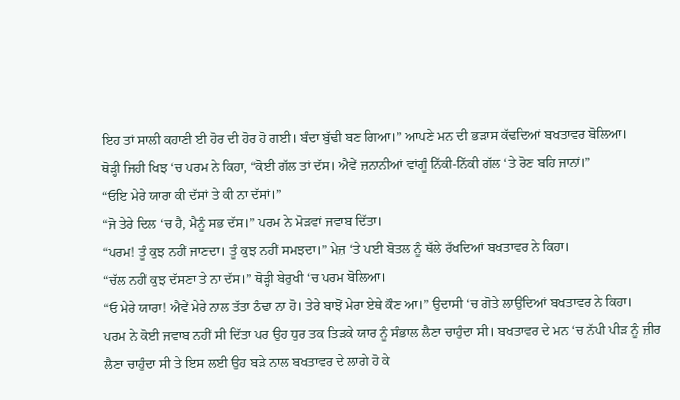ਇਹ ਤਾਂ ਸਾਲੀ ਕਹਾਣੀ ਈ ਹੋਰ ਦੀ ਹੋਰ ਹੋ ਗਈ। ਬੰਦਾ ਬੁੱਢੀ ਬਣ ਗਿਆ।” ਆਪਣੇ ਮਨ ਦੀ ਭੜਾਸ ਕੱਢਦਿਆਂ ਬਖਤਾਵਰ ਬੋਲਿਆ।
ਥੋੜ੍ਹੀ ਜਿਹੀ ਖਿਝ ‘ਚ ਪਰਮ ਨੇ ਕਿਹਾ, “ਕੋਈ ਗੱਲ ਤਾਂ ਦੱਸ। ਐਵੇਂ ਜ਼ਨਾਨੀਆਂ ਵਾਂਗੂੰ ਨਿੱਕੀ-ਨਿੱਕੀ ਗੱਲ ‘ਤੇ ਰੋਣ ਬਹਿ ਜਾਨਾਂ।”
“ਓਇ ਮੇਰੇ ਯਾਰਾ ਕੀ ਦੱਸਾਂ ਤੇ ਕੀ ਨਾ ਦੱਸਾਂ।”
“ਜੋ ਤੇਰੇ ਦਿਲ ‘ਚ ਹੈ, ਮੈਨੂੰ ਸਭ ਦੱਸ।” ਪਰਮ ਨੇ ਮੋੜਵਾਂ ਜਵਾਬ ਦਿੱਤਾ।
“ਪਰਮ! ਤੂੰ ਕੁਝ ਨਹੀਂ ਜਾਣਦਾ। ਤੂੰ ਕੁਝ ਨਹੀਂ ਸਮਝਦਾ।” ਮੇਜ਼ ‘ਤੇ ਪਈ ਬੋਤਲ ਨੂੰ ਥੱਲੇ ਰੱਖਦਿਆਂ ਬਖਤਾਵਰ ਨੇ ਕਿਹਾ।
“ਚੱਲ ਨਹੀਂ ਕੁਝ ਦੱਸਣਾ ਤੇ ਨਾ ਦੱਸ।” ਥੋੜ੍ਹੀ ਬੇਰੁਖੀ ‘ਚ ਪਰਮ ਬੋਲਿਆ।
“ਓ ਮੇਰੇ ਯਾਰਾ! ਐਵੇਂ ਮੇਰੇ ਨਾਲ ਤੱਤਾ ਠੰਢਾ ਨਾ ਹੋ। ਤੇਰੇ ਬਾਝੋਂ ਮੇਰਾ ਏਥੇ ਕੌਣ ਆ।” ਉਦਾਸੀ ‘ਚ ਗੋਤੇ ਲਾਉਂਦਿਆਂ ਬਖਤਾਵਰ ਨੇ ਕਿਹਾ।
ਪਰਮ ਨੇ ਕੋਈ ਜਵਾਬ ਨਹੀਂ ਸੀ ਦਿੱਤਾ ਪਰ ਉਹ ਧੁਰ ਤਕ ਤਿੜਕੇ ਯਾਰ ਨੂੰ ਸੰਭਾਲ ਲੈਣਾ ਚਾਹੁੰਦਾ ਸੀ। ਬਖਤਾਵਰ ਦੇ ਮਨ ‘ਚ ਨੱਪੀ ਪੀੜ ਨੂੰ ਜ਼ੀਰ ਲੈਣਾ ਚਾਹੁੰਦਾ ਸੀ ਤੇ ਇਸ ਲਈ ਉਹ ਬੜੇ ਨਾਲ ਬਖਤਾਵਰ ਦੇ ਲਾਗੇ ਹੋ ਕੇ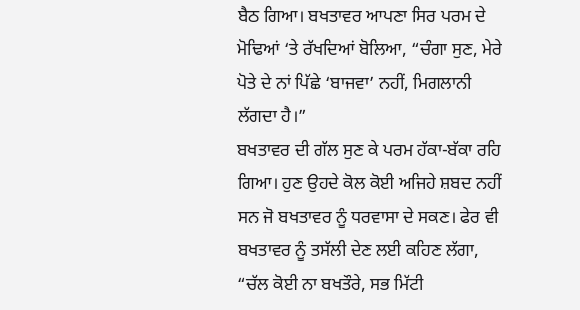ਬੈਠ ਗਿਆ। ਬਖਤਾਵਰ ਆਪਣਾ ਸਿਰ ਪਰਮ ਦੇ ਮੋਢਿਆਂ ‘ਤੇ ਰੱਖਦਿਆਂ ਬੋਲਿਆ, “ਚੰਗਾ ਸੁਣ, ਮੇਰੇ ਪੋਤੇ ਦੇ ਨਾਂ ਪਿੱਛੇ ‘ਬਾਜਵਾ’ ਨਹੀਂ, ਮਿਗਲਾਨੀ ਲੱਗਦਾ ਹੈ।”
ਬਖਤਾਵਰ ਦੀ ਗੱਲ ਸੁਣ ਕੇ ਪਰਮ ਹੱਕਾ-ਬੱਕਾ ਰਹਿ ਗਿਆ। ਹੁਣ ਉਹਦੇ ਕੋਲ ਕੋਈ ਅਜਿਹੇ ਸ਼ਬਦ ਨਹੀਂ ਸਨ ਜੋ ਬਖਤਾਵਰ ਨੂੰ ਧਰਵਾਸਾ ਦੇ ਸਕਣ। ਫੇਰ ਵੀ ਬਖਤਾਵਰ ਨੂੰ ਤਸੱਲੀ ਦੇਣ ਲਈ ਕਹਿਣ ਲੱਗਾ, “ਚੱਲ ਕੋਈ ਨਾ ਬਖਤੌਰੇ, ਸਭ ਮਿੱਟੀ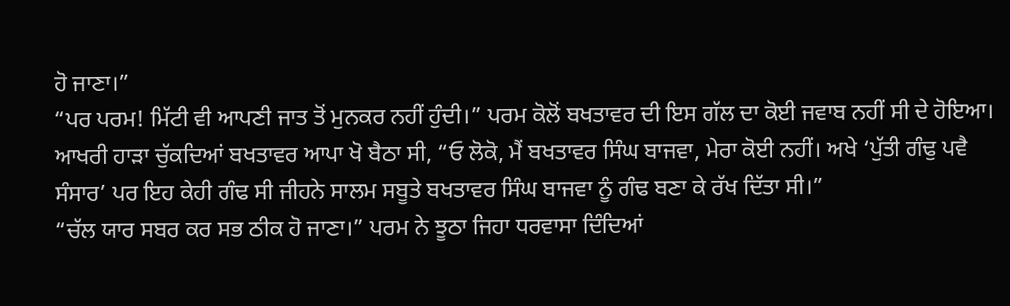ਹੋ ਜਾਣਾ।”
“ਪਰ ਪਰਮ! ਮਿੱਟੀ ਵੀ ਆਪਣੀ ਜਾਤ ਤੋਂ ਮੁਨਕਰ ਨਹੀਂ ਹੁੰਦੀ।” ਪਰਮ ਕੋਲੋਂ ਬਖਤਾਵਰ ਦੀ ਇਸ ਗੱਲ ਦਾ ਕੋਈ ਜਵਾਬ ਨਹੀਂ ਸੀ ਦੇ ਹੋਇਆ। ਆਖਰੀ ਹਾੜਾ ਚੁੱਕਦਿਆਂ ਬਖਤਾਵਰ ਆਪਾ ਖੋ ਬੈਠਾ ਸੀ, “ਓ ਲੋਕੋ, ਮੈਂ ਬਖਤਾਵਰ ਸਿੰਘ ਬਾਜਵਾ, ਮੇਰਾ ਕੋਈ ਨਹੀਂ। ਅਖੇ ‘ਪੁੱਤੀ ਗੰਢੁ ਪਵੈ ਸੰਸਾਰ’ ਪਰ ਇਹ ਕੇਹੀ ਗੰਢ ਸੀ ਜੀਹਨੇ ਸਾਲਮ ਸਬੂਤੇ ਬਖਤਾਵਰ ਸਿੰਘ ਬਾਜਵਾ ਨੂੰ ਗੰਢ ਬਣਾ ਕੇ ਰੱਖ ਦਿੱਤਾ ਸੀ।”
“ਚੱਲ ਯਾਰ ਸਬਰ ਕਰ ਸਭ ਠੀਕ ਹੋ ਜਾਣਾ।” ਪਰਮ ਨੇ ਝੂਠਾ ਜਿਹਾ ਧਰਵਾਸਾ ਦਿੰਦਿਆਂ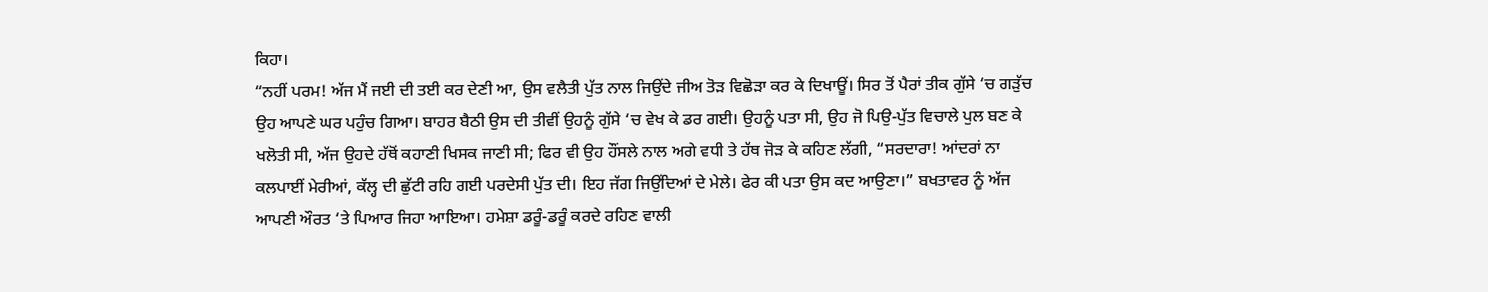ਕਿਹਾ।
“ਨਹੀਂ ਪਰਮ! ਅੱਜ ਮੈਂ ਜਈ ਦੀ ਤਈ ਕਰ ਦੇਣੀ ਆ, ਉਸ ਵਲੈਤੀ ਪੁੱਤ ਨਾਲ ਜਿਉਂਦੇ ਜੀਅ ਤੋੜ ਵਿਛੋੜਾ ਕਰ ਕੇ ਦਿਖਾਊਂ। ਸਿਰ ਤੋਂ ਪੈਰਾਂ ਤੀਕ ਗੁੱਸੇ ‘ਚ ਗੜੁੱਚ ਉਹ ਆਪਣੇ ਘਰ ਪਹੁੰਚ ਗਿਆ। ਬਾਹਰ ਬੈਠੀ ਉਸ ਦੀ ਤੀਵੀਂ ਉਹਨੂੰ ਗੁੱਸੇ ‘ਚ ਵੇਖ ਕੇ ਡਰ ਗਈ। ਉਹਨੂੰ ਪਤਾ ਸੀ, ਉਹ ਜੋ ਪਿਉ-ਪੁੱਤ ਵਿਚਾਲੇ ਪੁਲ ਬਣ ਕੇ ਖਲੋਤੀ ਸੀ, ਅੱਜ ਉਹਦੇ ਹੱਥੋਂ ਕਹਾਣੀ ਖਿਸਕ ਜਾਣੀ ਸੀ; ਫਿਰ ਵੀ ਉਹ ਹੌਂਸਲੇ ਨਾਲ ਅਗੇ ਵਧੀ ਤੇ ਹੱਥ ਜੋੜ ਕੇ ਕਹਿਣ ਲੱਗੀ, “ਸਰਦਾਰਾ! ਆਂਦਰਾਂ ਨਾ ਕਲਪਾਈਂ ਮੇਰੀਆਂ, ਕੱਲ੍ਹ ਦੀ ਛੁੱਟੀ ਰਹਿ ਗਈ ਪਰਦੇਸੀ ਪੁੱਤ ਦੀ। ਇਹ ਜੱਗ ਜਿਉਂਦਿਆਂ ਦੇ ਮੇਲੇ। ਫੇਰ ਕੀ ਪਤਾ ਉਸ ਕਦ ਆਉਣਾ।” ਬਖਤਾਵਰ ਨੂੰ ਅੱਜ ਆਪਣੀ ਔਰਤ ‘ਤੇ ਪਿਆਰ ਜਿਹਾ ਆਇਆ। ਹਮੇਸ਼ਾ ਡਰੂੰ-ਡਰੂੰ ਕਰਦੇ ਰਹਿਣ ਵਾਲੀ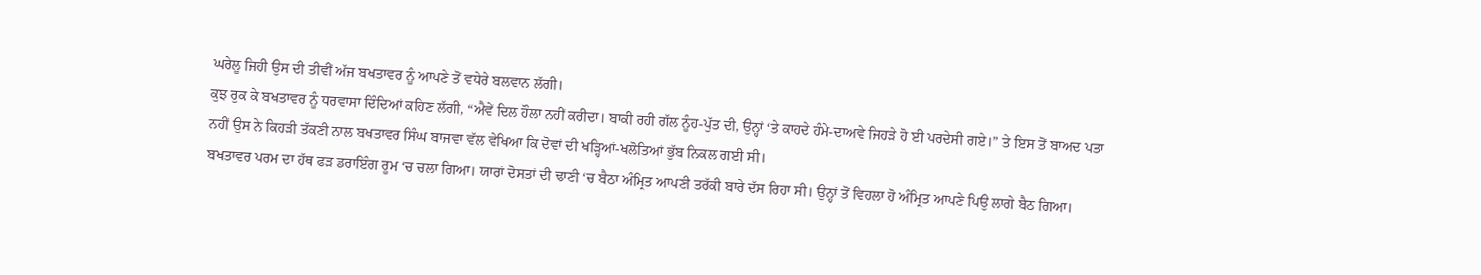ਘਰੇਲੂ ਜਿਹੀ ਉਸ ਦੀ ਤੀਵੀਂ ਅੱਜ ਬਖਤਾਵਰ ਨੂੰ ਆਪਣੇ ਤੋਂ ਵਧੇਰੇ ਬਲਵਾਨ ਲੱਗੀ।
ਕੁਝ ਰੁਕ ਕੇ ਬਖਤਾਵਰ ਨੂੰ ਧਰਵਾਸਾ ਦਿੰਦਿਆਂ ਕਹਿਣ ਲੱਗੀ, “ਐਵੇਂ ਦਿਲ ਹੌਲਾ ਨਹੀਂ ਕਰੀਦਾ। ਬਾਕੀ ਰਹੀ ਗੱਲ ਨੂੰਹ-ਪੁੱਤ ਦੀ, ਉਨ੍ਹਾਂ ‘ਤੇ ਕਾਹਦੇ ਹੰਮੇ-ਦਾਅਵੇ ਜਿਹੜੇ ਹੋ ਈ ਪਰਦੇਸੀ ਗਏ।” ਤੇ ਇਸ ਤੋਂ ਬਾਅਦ ਪਤਾ ਨਹੀਂ ਉਸ ਨੇ ਕਿਹੜੀ ਤੱਕਣੀ ਨਾਲ ਬਖਤਾਵਰ ਸਿੰਘ ਬਾਜਵਾ ਵੱਲ ਵੇਖਿਆ ਕਿ ਦੋਵਾਂ ਦੀ ਖੜ੍ਹਿਆਂ-ਖਲੋਤਿਆਂ ਭੁੱਬ ਨਿਕਲ ਗਈ ਸੀ।
ਬਖਤਾਵਰ ਪਰਮ ਦਾ ਹੱਥ ਫੜ ਡਰਾਇੰਗ ਰੂਮ ‘ਚ ਚਲਾ ਗਿਆ। ਯਾਰਾਂ ਦੋਸਤਾਂ ਦੀ ਢਾਣੀ ‘ਚ ਬੈਠਾ ਅੰਮ੍ਰਿਤ ਆਪਣੀ ਤਰੱਕੀ ਬਾਰੇ ਦੱਸ ਰਿਹਾ ਸੀ। ਉਨ੍ਹਾਂ ਤੋਂ ਵਿਹਲਾ ਹੋ ਅੰਮ੍ਰਿਤ ਆਪਣੇ ਪਿਉ ਲਾਗੇ ਬੈਠ ਗਿਆ।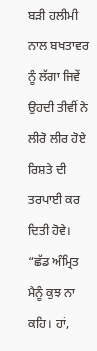ਬੜੀ ਹਲੀਮੀ ਨਾਲ ਬਖਤਾਵਰ ਨੂੰ ਲੱਗਾ ਜਿਵੇਂ ਉਹਦੀ ਤੀਵੀਂ ਨੇ ਲੀਰੋ ਲੀਰ ਹੋਏ ਰਿਸ਼ਤੇ ਦੀ ਤਰਪਾਈ ਕਰ ਦਿਤੀ ਹੋਵੇ।
“ਛੱਡ ਅੰਮ੍ਰਿਤ ਮੈਨੂੰ ਕੁਝ ਨਾ ਕਹਿ। ਹਾਂ,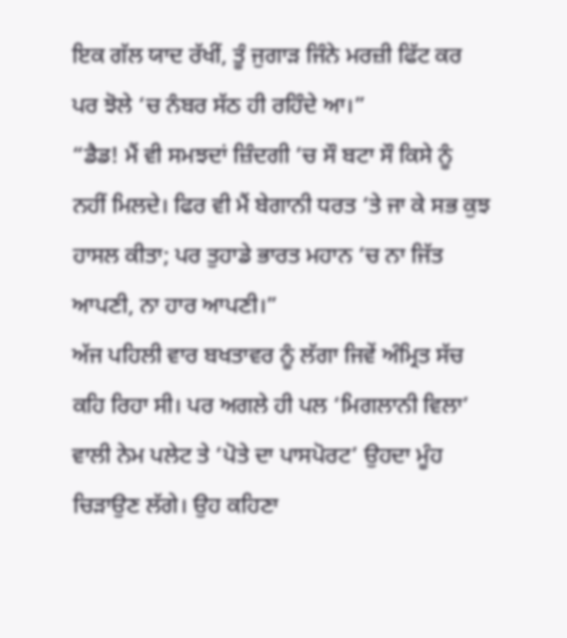ਇਕ ਗੱਲ ਯਾਦ ਰੱਖੀਂ, ਤੂੰ ਜੁਗਾੜ ਜਿੰਨੇ ਮਰਜ਼ੀ ਫਿੱਟ ਕਰ ਪਰ ਝੋਲੇ ‘ਚ ਨੰਬਰ ਸੱਠ ਹੀ ਰਹਿੰਦੇ ਆ।”
“ਡੈਡ! ਮੈਂ ਵੀ ਸਮਝਦਾਂ ਜ਼ਿੰਦਗੀ ‘ਚ ਸੌ ਬਟਾ ਸੌ ਕਿਸੇ ਨੂੰ ਨਹੀਂ ਮਿਲਦੇ। ਫਿਰ ਵੀ ਮੈਂ ਬੇਗਾਨੀ ਧਰਤ ‘ਤੇ ਜਾ ਕੇ ਸਭ ਕੁਝ ਹਾਸਲ ਕੀਤਾ; ਪਰ ਤੁਹਾਡੇ ਭਾਰਤ ਮਹਾਨ ‘ਚ ਨਾ ਜਿੱਤ ਆਪਣੀ, ਨਾ ਹਾਰ ਆਪਣੀ।”
ਅੱਜ ਪਹਿਲੀ ਵਾਰ ਬਖਤਾਵਰ ਨੂੰ ਲੱਗਾ ਜਿਵੇਂ ਅੰਮ੍ਰਿਤ ਸੱਚ ਕਹਿ ਰਿਹਾ ਸੀ। ਪਰ ਅਗਲੇ ਹੀ ਪਲ ‘ਮਿਗਲਾਨੀ ਵਿਲਾ’ ਵਾਲੀ ਨੇਮ ਪਲੇਟ ਤੇ ‘ਪੋਤੇ ਦਾ ਪਾਸਪੋਰਟ’ ਉਹਦਾ ਮੂੰਹ ਚਿੜਾਉਣ ਲੱਗੇ। ਉਹ ਕਹਿਣਾ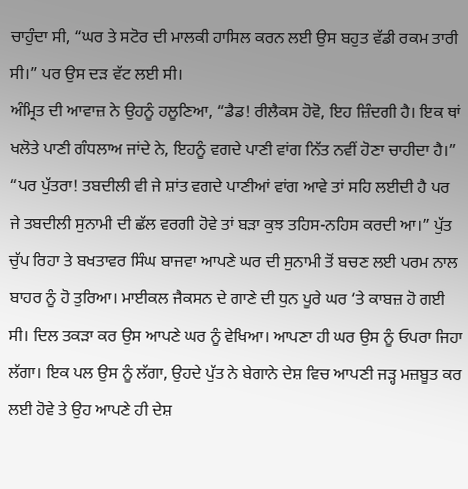ਚਾਹੁੰਦਾ ਸੀ, “ਘਰ ਤੇ ਸਟੋਰ ਦੀ ਮਾਲਕੀ ਹਾਸਿਲ ਕਰਨ ਲਈ ਉਸ ਬਹੁਤ ਵੱਡੀ ਰਕਮ ਤਾਰੀ ਸੀ।” ਪਰ ਉਸ ਦੜ ਵੱਟ ਲਈ ਸੀ।
ਅੰਮ੍ਰਿਤ ਦੀ ਆਵਾਜ਼ ਨੇ ਉਹਨੂੰ ਹਲੂਣਿਆ, “ਡੈਡ! ਰੀਲੈਕਸ ਹੋਵੋ, ਇਹ ਜ਼ਿੰਦਗੀ ਹੈ। ਇਕ ਥਾਂ ਖਲੋਤੇ ਪਾਣੀ ਗੰਧਲਾਅ ਜਾਂਦੇ ਨੇ, ਇਹਨੂੰ ਵਗਦੇ ਪਾਣੀ ਵਾਂਗ ਨਿੱਤ ਨਵੀਂ ਹੋਣਾ ਚਾਹੀਦਾ ਹੈ।”
“ਪਰ ਪੁੱਤਰਾ! ਤਬਦੀਲੀ ਵੀ ਜੇ ਸ਼ਾਂਤ ਵਗਦੇ ਪਾਣੀਆਂ ਵਾਂਗ ਆਵੇ ਤਾਂ ਸਹਿ ਲਈਦੀ ਹੈ ਪਰ ਜੇ ਤਬਦੀਲੀ ਸੁਨਾਮੀ ਦੀ ਛੱਲ ਵਰਗੀ ਹੋਵੇ ਤਾਂ ਬੜਾ ਕੁਝ ਤਹਿਸ-ਨਹਿਸ ਕਰਦੀ ਆ।” ਪੁੱਤ ਚੁੱਪ ਰਿਹਾ ਤੇ ਬਖਤਾਵਰ ਸਿੰਘ ਬਾਜਵਾ ਆਪਣੇ ਘਰ ਦੀ ਸੁਨਾਮੀ ਤੋਂ ਬਚਣ ਲਈ ਪਰਮ ਨਾਲ ਬਾਹਰ ਨੂੰ ਹੋ ਤੁਰਿਆ। ਮਾਈਕਲ ਜੈਕਸਨ ਦੇ ਗਾਣੇ ਦੀ ਧੁਨ ਪੂਰੇ ਘਰ ‘ਤੇ ਕਾਬਜ਼ ਹੋ ਗਈ ਸੀ। ਦਿਲ ਤਕੜਾ ਕਰ ਉਸ ਆਪਣੇ ਘਰ ਨੂੰ ਵੇਖਿਆ। ਆਪਣਾ ਹੀ ਘਰ ਉਸ ਨੂੰ ਓਪਰਾ ਜਿਹਾ ਲੱਗਾ। ਇਕ ਪਲ ਉਸ ਨੂੰ ਲੱਗਾ, ਉਹਦੇ ਪੁੱਤ ਨੇ ਬੇਗਾਨੇ ਦੇਸ਼ ਵਿਚ ਆਪਣੀ ਜੜ੍ਹ ਮਜ਼ਬੂਤ ਕਰ ਲਈ ਹੋਵੇ ਤੇ ਉਹ ਆਪਣੇ ਹੀ ਦੇਸ਼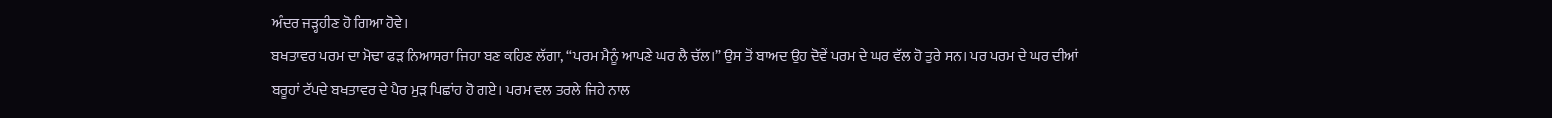ਅੰਦਰ ਜੜ੍ਹਹੀਣ ਹੋ ਗਿਆ ਹੋਵੇ।
ਬਖਤਾਵਰ ਪਰਮ ਦਾ ਮੋਢਾ ਫੜ ਨਿਆਸਰਾ ਜਿਹਾ ਬਣ ਕਹਿਣ ਲੱਗਾ, “ਪਰਮ ਮੈਨੂੰ ਆਪਣੇ ਘਰ ਲੈ ਚੱਲ।” ਉਸ ਤੋਂ ਬਾਅਦ ਉਹ ਦੋਵੇਂ ਪਰਮ ਦੇ ਘਰ ਵੱਲ ਹੋ ਤੁਰੇ ਸਨ। ਪਰ ਪਰਮ ਦੇ ਘਰ ਦੀਆਂ ਬਰੂਹਾਂ ਟੱਪਦੇ ਬਖਤਾਵਰ ਦੇ ਪੈਰ ਮੁੜ ਪਿਛਾਂਹ ਹੋ ਗਏ। ਪਰਮ ਵਲ ਤਰਲੇ ਜਿਹੇ ਨਾਲ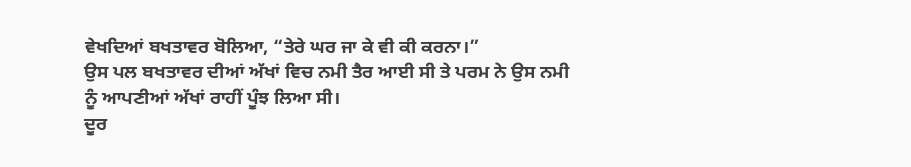ਵੇਖਦਿਆਂ ਬਖਤਾਵਰ ਬੋਲਿਆ, “ਤੇਰੇ ਘਰ ਜਾ ਕੇ ਵੀ ਕੀ ਕਰਨਾ।”
ਉਸ ਪਲ ਬਖਤਾਵਰ ਦੀਆਂ ਅੱਖਾਂ ਵਿਚ ਨਮੀ ਤੈਰ ਆਈ ਸੀ ਤੇ ਪਰਮ ਨੇ ਉਸ ਨਮੀ ਨੂੰ ਆਪਣੀਆਂ ਅੱਖਾਂ ਰਾਹੀਂ ਪੂੰਝ ਲਿਆ ਸੀ।
ਦੂਰ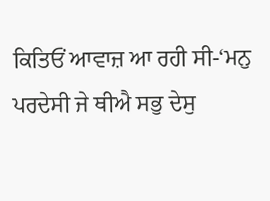ਕਿਤਿਓਂ ਆਵਾਜ਼ ਆ ਰਹੀ ਸੀ-‘ਮਨੁ ਪਰਦੇਸੀ ਜੇ ਥੀਐ ਸਭੁ ਦੇਸੁ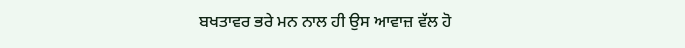ਬਖਤਾਵਰ ਭਰੇ ਮਨ ਨਾਲ ਹੀ ਉਸ ਆਵਾਜ਼ ਵੱਲ ਹੋ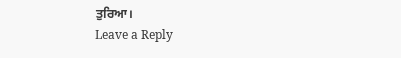ਤੁਰਿਆ।
Leave a Reply